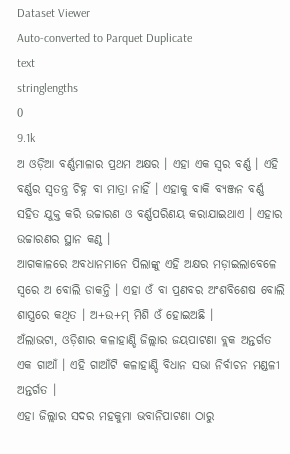Dataset Viewer
Auto-converted to Parquet Duplicate
text
stringlengths
0
9.1k
ଅ ଓଡ଼ିଆ ବର୍ଣ୍ଣମାଳାର ପ୍ରଥମ ଅକ୍ଷର । ଏହା ଏକ ସ୍ଵର ବର୍ଣ୍ଣ । ଏହି ବର୍ଣ୍ଣର ସ୍ଵତନ୍ତ୍ର ଚିହ୍ନ ବା ମାତ୍ରା ନାହିଁ । ଏହାକୁ ବାକି ବ୍ୟଞ୍ଜନ ବର୍ଣ୍ଣ ସହିତ ଯୁକ୍ତ କରି ଉଚ୍ଚାରଣ ଓ ବର୍ଣ୍ଣପରିଣୟ କରାଯାଇଥାଏ । ଏହାର ଉଚ୍ଚାରଣର ସ୍ଥାନ କଣ୍ଠ ।
ଆଗକାଳରେ ଅବଧାନମାନେ ପିଲାଙ୍କୁ ଏହି ଅକ୍ଷର ମଡ଼ାଇଲାବେଳେ ସ୍ଵରେ ଅ ବୋଲି ଡାକନ୍ତି । ଏହା ଓଁ ବା ପ୍ରଣବର ଅଂଶବିଶେଷ ବୋଲି ଶାସ୍ତ୍ରରେ କଥିତ । ଅ+ଉ+ମ୍ ମିଶି ଓଁ ହୋଇଅଛି ।
ଅଁଲାଭଟା, ଓଡ଼ିଶାର କଳାହାଣ୍ଡି ଜିଲ୍ଲାର ଜୟପାଟଣା ବ୍ଲକ ଅନ୍ତର୍ଗତ ଏକ ଗାଆଁ । ଏହି ଗାଆଁଟି କଳାହାଣ୍ଡି ବିଧାନ ସଭା ନିର୍ବାଚନ ମଣ୍ଡଳୀ ଅନ୍ତର୍ଗତ ।
ଏହା ଜିଲ୍ଲାର ସଦର ମହକୁମା ଭବାନିପାଟଣା ଠାରୁ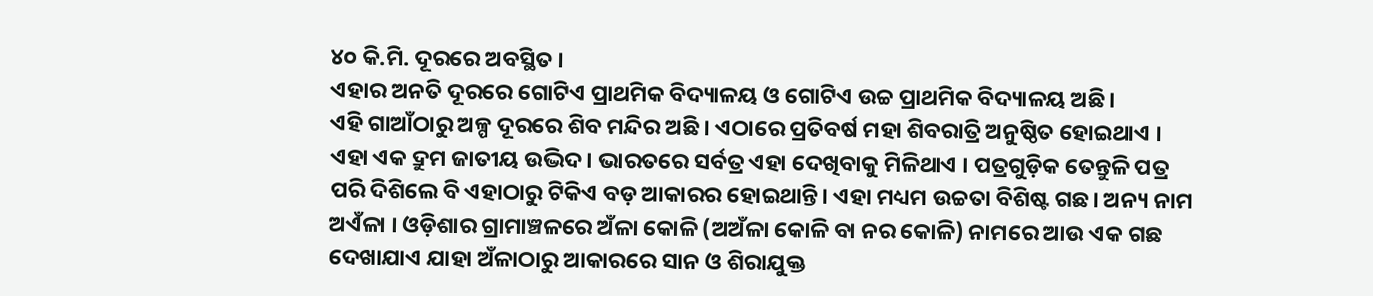୪୦ କି.ମି. ଦୂରରେ ଅବସ୍ଥିତ ।
ଏହାର ଅନତି ଦୂରରେ ଗୋଟିଏ ପ୍ରାଥମିକ ବିଦ୍ୟାଳୟ ଓ ଗୋଟିଏ ଉଚ୍ଚ ପ୍ରାଥମିକ ବିଦ୍ୟାଳୟ ଅଛି।
ଏହି ଗାଆଁଠାରୁ ଅଳ୍ପ ଦୂରରେ ଶିବ ମନ୍ଦିର ଅଛି । ଏଠାରେ ପ୍ରତିବର୍ଷ ମହା ଶିବରାତ୍ରି ଅନୁଷ୍ଠିତ ହୋଇଥାଏ ।
ଏହା ଏକ ଦ୍ରୁମ ଜାତୀୟ ଉଦ୍ଭିଦ। ଭାରତରେ ସର୍ବତ୍ର ଏହା ଦେଖିବାକୁ ମିଳିଥାଏ । ପତ୍ରଗୁଡ଼ିକ ତେନ୍ତୁଳି ପତ୍ର ପରି ଦିଶିଲେ ବି ଏହାଠାରୁ ଟିକିଏ ବଡ଼ ଆକାରର ହୋଇଥାନ୍ତି। ଏହା ମଧ୍ୟମ ଉଚ୍ଚତା ବିଶିଷ୍ଟ ଗଛ। ଅନ୍ୟ ନାମ ଅଏଁଳା । ଓଡ଼ିଶାର ଗ୍ରାମାଞ୍ଚଳରେ ଅଁଳା କୋଳି (ଅଅଁଳା କୋଳି ବା ନର କୋଳି) ନାମରେ ଆଉ ଏକ ଗଛ ଦେଖାଯାଏ ଯାହା ଅଁଳାଠାରୁ ଆକାରରେ ସାନ ଓ ଶିରାଯୁକ୍ତ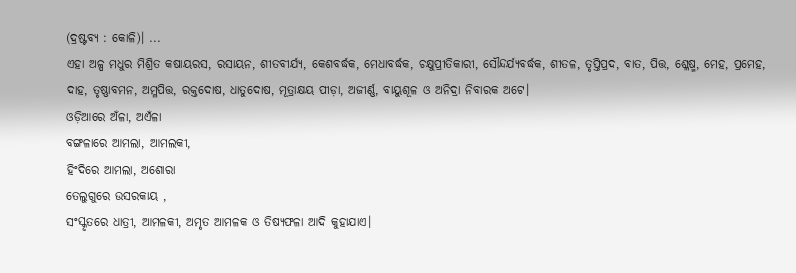(ଦ୍ରଷ୍ଟବ୍ୟ : କୋଳି)। ...
ଏହା ଅଳ୍ପ ମଧୁର ମିଶ୍ରିତ କଷାୟରସ, ରସାୟନ, ଶୀତବୀର୍ଯ୍ୟ, କେଶବର୍ଦ୍ଧକ, ମେଧାବର୍ଦ୍ଧକ, ଚକ୍ଷୁପ୍ରୀତିକାରୀ, ସୌନ୍ଦର୍ଯ୍ୟବର୍ଦ୍ଧକ, ଶୀତଳ, ତୃପ୍ତିପ୍ରଦ, ବାତ, ପିତ୍ତ, ଶ୍ଳେଷ୍ମ, ମେହ, ପ୍ରମେହ, ଦାହ, ତୃଷ୍ଣାବମନ, ଅମ୍ଳପିତ୍ତ, ରକ୍ତଦୋଷ, ଧାତୁଦୋଷ, ମୂତ୍ରାକ୍ଷୟ ପୀଡ଼ା, ଅଜୀର୍ଣ୍ଣ, ବାୟୁଶୂଳ ଓ ଅନିଦ୍ରା ନିବାରକ ଅଟେ।
ଓଡ଼ିଆରେ ଅଁଳା, ଅଏଁଳା
ବଙ୍ଗଳାରେ ଆମଲା, ଆମଲକୀ,
ହିଂଦିରେ ଆମଲା, ଅଶୋରା
ତେଲୁଗୁରେ ଉସରକାୟ ,
ସଂସ୍କୃତରେ ଧାତ୍ରୀ, ଆମଳକୀ, ଅମୃତ ଆମଳକ ଓ ତିଷ୍ୟଫଳା ଆଦି କୁହାଯାଏ।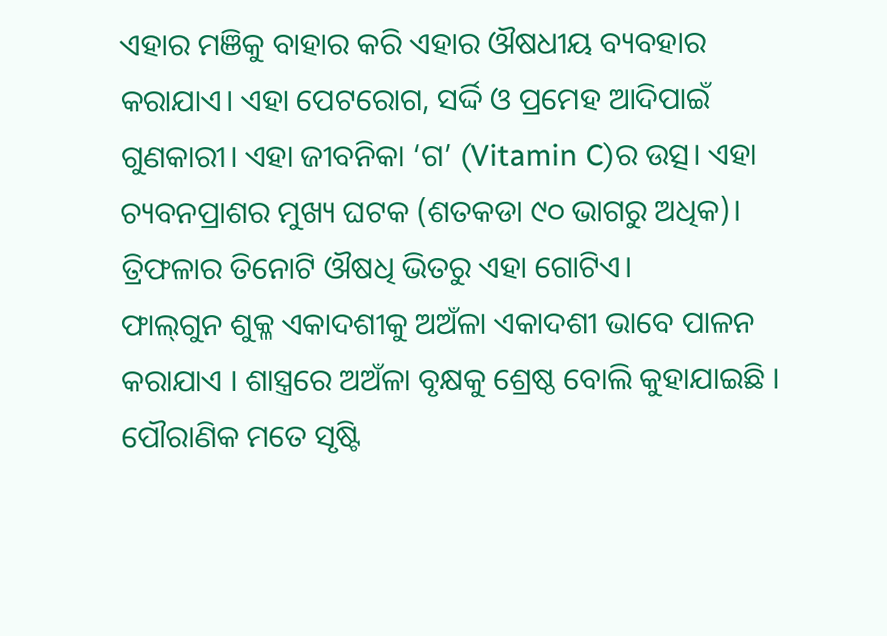ଏହାର ମଞିକୁ ବାହାର କରି ଏହାର ଔଷଧୀୟ ବ୍ୟବହାର କରାଯାଏ। ଏହା ପେଟରୋଗ, ସର୍ଦ୍ଦି ଓ ପ୍ରମେହ ଆଦିପାଇଁ ଗୁଣକାରୀ। ଏହା ଜୀବନିକା ‘ଗ’ (Vitamin C)ର ଉତ୍ସ। ଏହା ଚ୍ୟବନପ୍ରାଶର ମୁଖ୍ୟ ଘଟକ (ଶତକଡା ୯୦ ଭାଗରୁ ଅଧିକ)।
ତ୍ରିଫଳାର ତିନୋଟି ଔଷଧି ଭିତରୁ ଏହା ଗୋଟିଏ।
ଫାଲ୍‌ଗୁନ ଶୁକ୍ଳ ଏକାଦଶୀକୁ ଅଅଁଳା ଏକାଦଶୀ ଭାବେ ପାଳନ କରାଯାଏ । ଶାସ୍ତ୍ରରେ ଅଅଁଳା ବୃକ୍ଷକୁ ଶ୍ରେଷ୍ଠ ବୋଲି କୁହାଯାଇଛି । ପୌରାଣିକ ମତେ ସୃଷ୍ଟି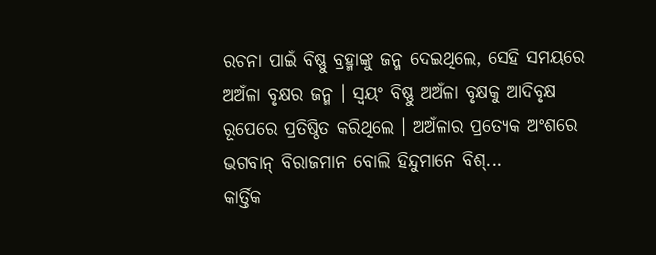ରଚନା ପାଇଁ ବିଷ୍ଣୁ ବ୍ରହ୍ମାଙ୍କୁ ଜନ୍ମ ଦେଇଥିଲେ, ସେହି ସମୟରେ ଅଅଁଳା ବୃକ୍ଷର ଜନ୍ମ । ସ୍ୱୟଂ ବିଷ୍ଣୁ ଅଅଁଳା ବୃକ୍ଷକୁ ଆଦିବୃକ୍ଷ ରୂପେରେ ପ୍ରତିଷ୍ଠିତ କରିଥିଲେ । ଅଅଁଳାର ପ୍ରତ୍ୟେକ ଅଂଶରେ ଭଗବାନ୍ ବିରାଜମାନ ବୋଲି ହିନ୍ଦୁମାନେ ବିଶ୍...
କାର୍ତ୍ତିକ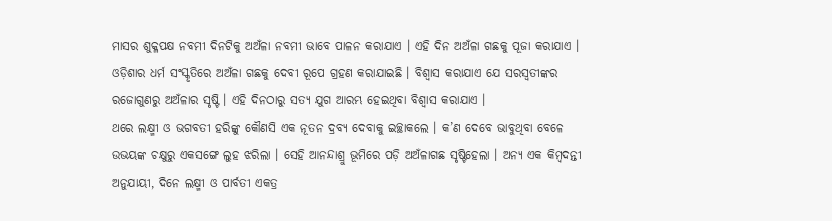ମାସର ଶୁକ୍ଳପକ୍ଷ ନବମୀ ଦିନଟିକୁ ଅଅଁଳା ନବମୀ ଭାବେ ପାଳନ କରାଯାଏ । ଏହି ଦିନ ଅଅଁଳା ଗଛକୁ ପୂଜା କରାଯାଏ । ଓଡ଼ିଶାର ଧର୍ମ ସଂସ୍କୃତିରେ ଅଅଁଳା ଗଛକୁ ଦେବୀ ରୂପେ ଗ୍ରହଣ କରାଯାଇଛି । ବିଶ୍ଵାସ କରାଯାଏ ଯେ ସରସ୍ଵତୀଙ୍କର ରଜୋଗୁଣରୁ ଅଅଁଳାର ସୃଷ୍ଟି । ଏହି ଦିନଠାରୁ ସତ୍ୟ ଯୁଗ ଆରମ୍ଭ ହେଇଥିବା ବିଶ୍ଵାସ କରାଯାଏ ।
ଥରେ ଲକ୍ଷ୍ମୀ ଓ ଭଗବତୀ ହରିଙ୍କୁ କୌଣସି ଏକ ନୂତନ ଦ୍ରବ୍ୟ ଦେବାକୁ ଇଚ୍ଛାକଲେ । କ’ଣ ଦେବେ ଭାବୁଥିବା ବେଳେ ଉଭୟଙ୍କ ଚକ୍ଷୁରୁ ଏକସଙ୍ଗେ ଲୁହ ଝରିଲା । ସେହି ଆନନ୍ଦାଶ୍ରୁ ଭୂମିରେ ପଡ଼ି ଅଅଁଳାଗଛ ସୃଷ୍ଟିହେଲା । ଅନ୍ୟ ଏକ କିମ୍ବଦନ୍ତୀ ଅନୁଯାୟୀ, ଦିନେ ଲକ୍ଷ୍ମୀ ଓ ପାର୍ବତୀ ଏକତ୍ର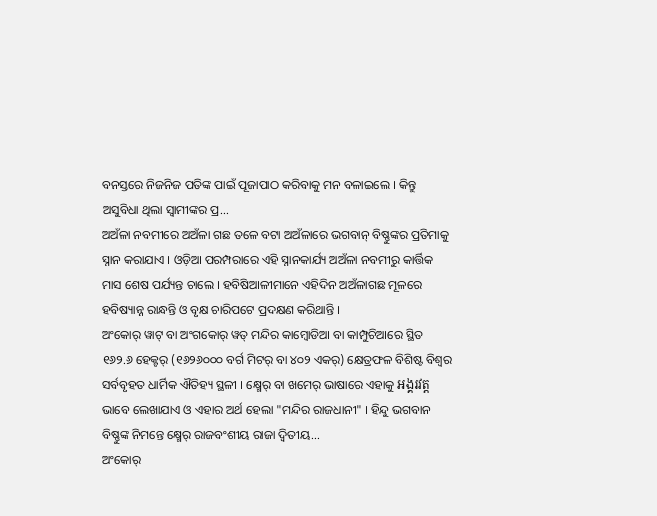ବନସ୍ତରେ ନିଜନିଜ ପତିଙ୍କ ପାଇଁ ପୂଜାପାଠ କରିବାକୁ ମନ ବଳାଇଲେ । କିନ୍ତୁ ଅସୁବିଧା ଥିଲା ସ୍ୱାମୀଙ୍କର ପ୍ର...
ଅଅଁଳା ନବମୀରେ ଅଅଁଳା ଗଛ ତଳେ ବଟା ଅଅଁଳାରେ ଭଗବାନ୍‌ ବିଷ୍ଣୁଙ୍କର ପ୍ରତିମାକୁ ସ୍ନାନ କରାଯାଏ । ଓଡ଼ିଆ ପରମ୍ପରାରେ ଏହି ସ୍ନାନକାର୍ଯ୍ୟ ଅଅଁଳା ନବମୀରୁ କାର୍ତ୍ତିକ ମାସ ଶେଷ ପର୍ଯ୍ୟନ୍ତ ଚାଲେ । ହବିଷିଆଳୀମାନେ ଏହିଦିନ ଅଅଁଳାଗଛ ମୂଳରେ ହବିଷ୍ୟାନ୍ନ ରାନ୍ଧନ୍ତି ଓ ବୃକ୍ଷ ଚାରିପଟେ ପ୍ରଦକ୍ଷଣ କରିଥାନ୍ତି ।
ଅଂକୋର୍ ୱାଟ୍ ବା ଅଂଗକୋର୍ ୱତ୍ ମନ୍ଦିର କାମ୍ଵୋଡିଆ ବା କାମ୍ପୁଚିଆରେ ସ୍ଥିତ ୧୬୨.୬ ହେକ୍ଟର୍ (୧୬୨୬୦୦୦ ବର୍ଗ ମିଟର୍ ବା ୪୦୨ ଏକର୍) କ୍ଷେତ୍ରଫଳ ବିଶିଷ୍ଟ ବିଶ୍ଵର ସର୍ବବୃହତ ଧାର୍ମିକ ଐତିହ୍ୟ ସ୍ଥଳୀ । କ୍ଷ୍ମେର୍ ବା ଖମେର୍ ଭାଷାରେ ଏହାକୁ អង្គរវត្ត ଭାବେ ଲେଖାଯାଏ ଓ ଏହାର ଅର୍ଥ ହେଲା "ମନ୍ଦିର ରାଜଧାନୀ" । ହିନ୍ଦୁ ଭଗବାନ ବିଷ୍ଣୁଙ୍କ ନିମନ୍ତେ କ୍ଷ୍ମେର୍ ରାଜବଂଶୀୟ ରାଜା ଦ୍ଵିତୀୟ...
ଅଂକୋର୍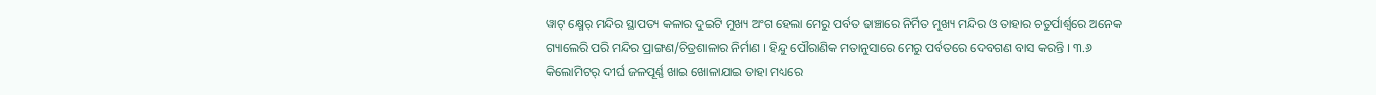ୱାଟ୍ କ୍ଷ୍ମେର୍ ମନ୍ଦିର ସ୍ଥାପତ୍ୟ କଳାର ଦୁଇଟି ମୁଖ୍ୟ ଅଂଗ ହେଲା ମେରୁ ପର୍ବତ ଢାଞ୍ଚାରେ ନିର୍ମିତ ମୁଖ୍ୟ ମନ୍ଦିର ଓ ତାହାର ଚତୁର୍ପାର୍ଶ୍ଵରେ ଅନେକ ଗ୍ୟାଲେରି ପରି ମନ୍ଦିର ପ୍ରାଙ୍ଗଣ/ଚିତ୍ରଶାଳାର ନିର୍ମାଣ । ହିନ୍ଦୁ ପୌରାଣିକ ମତାନୁସାରେ ମେରୁ ପର୍ବତରେ ଦେବଗଣ ବାସ କରନ୍ତି । ୩.୬ କିଲୋମିଟର୍ ଦୀର୍ଘ ଜଳପୂର୍ଣ୍ଣ ଖାଇ ଖୋଳାଯାଇ ତାହା ମଧ୍ୟରେ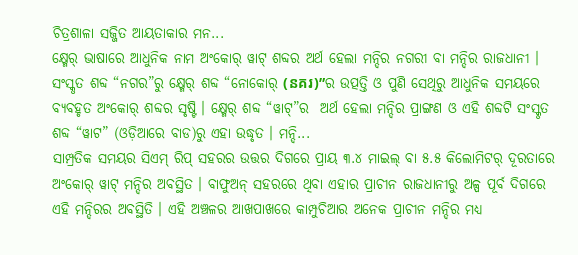ଚିତ୍ରଶାଳା ସଜ୍ଜିତ ଆୟତାକାର ମନ...
କ୍ଷ୍ମେର୍ ଭାଷାରେ ଆଧୁନିକ ନାମ ଅଂକୋର୍ ୱାଟ୍‍ ଶବ୍ଦର ଅର୍ଥ ହେଲା ମନ୍ଦିର ନଗରୀ ବା ମନ୍ଦିର ରାଜଧାନୀ । ସଂସ୍କୃତ ଶବ୍ଦ “ନଗର”ରୁ କ୍ଷ୍ମେର୍ ଶବ୍ଦ “ନୋକୋର୍ (នគរ)”ର ଉତ୍ପତ୍ତି ଓ ପୁଣି ସେଥିରୁ ଆଧୁନିକ ସମୟରେ ବ୍ୟବହୃତ ଅଂକୋର୍ ଶବ୍ଦର ସୃଷ୍ଟି । କ୍ଷ୍ମେର୍ ଶବ୍ଦ “ୱାଟ୍”ର  ଅର୍ଥ ହେଲା ମନ୍ଦିର ପ୍ରାଙ୍ଗଣ ଓ ଏହି ଶବ୍ଦଟି ସଂସ୍କୃତ ଶବ୍ଦ “ୱାଟ” (ଓଡ଼ିଆରେ ବାଡ)ରୁ ଏହା ଉଦ୍ଧୃତ । ମନ୍ଦି...
ସାମ୍ପ୍ରତିକ ସମୟର ସିଏମ୍ ରିପ୍ ସହରର ଉତ୍ତର ଦିଗରେ ପ୍ରାୟ ୩.୪ ମାଇଲ୍ ବା ୫.୫ କିଲୋମିଟର୍ ଦୂରତାରେ ଅଂକୋର୍ ୱାଟ୍ ମନ୍ଦିର ଅବସ୍ଥିତ । ବାଫୁଅନ୍ ସହରରେ ଥିବା ଏହାର ପ୍ରାଚୀନ ରାଜଧାନୀରୁ ଅଳ୍ପ ପୂର୍ବ ଦିଗରେ ଏହି ମନ୍ଦିରର ଅବସ୍ଥିତି । ଏହି ଅଞ୍ଚଳର ଆଖପାଖରେ କାମ୍ପୁଚିଆର ଅନେକ ପ୍ରାଚୀନ ମନ୍ଦିର ମଧ୍ୟ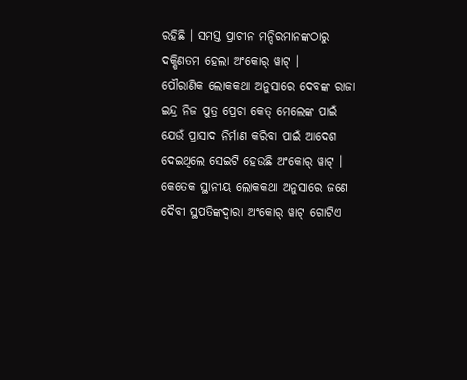ରହିଛି । ସମସ୍ତ ପ୍ରାଚୀନ ମନ୍ଦିରମାନଙ୍କଠାରୁ ଦକ୍ଷିଣତମ ହେଲା ଅଂକୋର୍ ୱାଟ୍ ।
ପୌରାଣିକ ଲୋକକଥା ଅନୁସାରେ ଦେବଙ୍କ ରାଜା ଇନ୍ଦ୍ର ନିଜ ପୁତ୍ର ପ୍ରେଚା କେତ୍ ମେଲେଙ୍କ ପାଇଁ ଯେଉଁ ପ୍ରାସାଦ ନିର୍ମାଣ କରିବା ପାଇଁ ଆଦେଶ ଦେଇଥିଲେ ସେଇଟି ହେଉଛି ଅଂକୋର୍ ୱାଟ୍ । କେତେକ ସ୍ଥାନୀୟ ଲୋକକଥା ଅନୁସାରେ ଜଣେ ଦୈବୀ ସ୍ଥପତିଙ୍କଦ୍ଵାରା ଅଂକୋର୍ ୱାଟ୍ ଗୋଟିଏ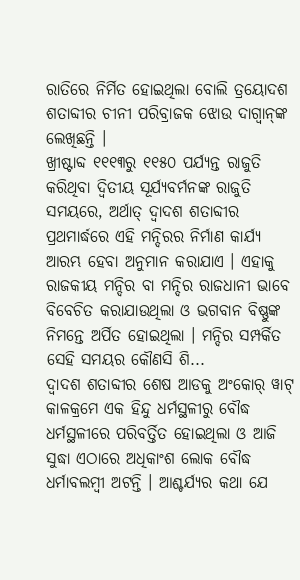ରାତିରେ ନିର୍ମିତ ହୋଇଥିଲା ବୋଲି ତ୍ରୟୋଦଶ ଶତାବ୍ଦୀର ଚୀନୀ ପରିବ୍ରାଜକ ଝୋଉ ଦାଗ୍ଵାନ୍‍ଙ୍କ ଲେଖିଛନ୍ତି ।
ଖ୍ରୀଷ୍ଟାବ୍ଦ ୧୧୧୩ରୁ ୧୧୫୦ ପର୍ଯ୍ୟନ୍ତ ରାଜୁତି କରିଥିବା ଦ୍ଵିତୀୟ ସୂର୍ଯ୍ୟବର୍ମନଙ୍କ ରାଜୁତି ସମୟରେ, ଅର୍ଥାତ୍ ଦ୍ଵାଦଶ ଶତାବ୍ଦୀର ପ୍ରଥମାର୍ଦ୍ଧରେ ଏହି ମନ୍ଦିରର ନିର୍ମାଣ କାର୍ଯ୍ୟ ଆରମ୍ଭ ହେବା ଅନୁମାନ କରାଯାଏ । ଏହାକୁ ରାଜକୀୟ ମନ୍ଦିର ବା ମନ୍ଦିର ରାଜଧାନୀ ଭାବେ ବିବେଚିତ କରାଯାଉଥିଲା ଓ ଭଗବାନ ବିଷ୍ଣୁଙ୍କ ନିମନ୍ତେ ଅର୍ପିତ ହୋଇଥିଲା । ମନ୍ଦିର ସମ୍ପର୍କିତ ସେହି ସମୟର କୌଣସି ଶି...
ଦ୍ଵାଦଶ ଶତାବ୍ଦୀର ଶେଷ ଆଡକୁ ଅଂକୋର୍ ୱାଟ୍ କାଳକ୍ରମେ ଏକ ହିନ୍ଦୁ ଧର୍ମସ୍ଥଳୀରୁ ବୌଦ୍ଧ ଧର୍ମସ୍ଥଳୀରେ ପରିବର୍ତ୍ତିତ ହୋଇଥିଲା ଓ ଆଜି ସୁଦ୍ଧା ଏଠାରେ ଅଧିକାଂଶ ଲୋକ ବୌଦ୍ଧ ଧର୍ମାବଲମ୍ଵୀ ଅଟନ୍ତି । ଆଶ୍ଚର୍ଯ୍ୟର କଥା ଯେ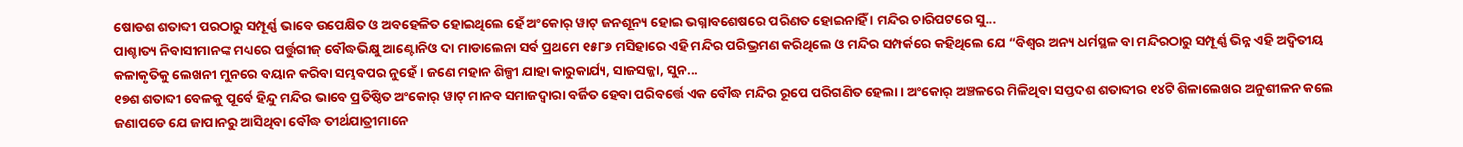ଷୋଡଶ ଶତାବ୍ଦୀ ପରଠାରୁ ସମ୍ପୂର୍ଣ୍ଣ ଭାବେ ଉପେକ୍ଷିତ ଓ ଅବହେଳିତ ହୋଇଥିଲେ ହେଁ ଅଂକୋର୍ ୱାଟ୍ ଜନଶୂନ୍ୟ ହୋଇ ଭଗ୍ନାବଶେଷରେ ପରିଣତ ହୋଇନାହିଁ । ମନ୍ଦିର ଚାରିପଟରେ ସୁ...
ପାଶ୍ଚାତ୍ୟ ନିବାସୀମାନଙ୍କ ମଧ୍ୟରେ ପର୍ତ୍ତୁଗୀଜ୍ ବୌଦ୍ଧଭିକ୍ଷୁ ଆଣ୍ଟୋନିଓ ଦା ମାଡାଲେନା ସର୍ବ ପ୍ରଥମେ ୧୫୮୬ ମସିହାରେ ଏହି ମନ୍ଦିର ପରିଭ୍ରମଣ କରିଥିଲେ ଓ ମନ୍ଦିର ସମ୍ପର୍କରେ କହିଥିଲେ ଯେ “ବିଶ୍ଵର ଅନ୍ୟ ଧର୍ମସ୍ଥଳ ବା ମନ୍ଦିରଠାରୁ ସମ୍ପୂର୍ଣ୍ଣ ଭିନ୍ନ ଏହି ଅଦ୍ଵିତୀୟ କଳାକୃତିକୁ ଲେଖନୀ ମୁନରେ ବୟାନ କରିବା ସମ୍ଭବପର ନୁହେଁ । ଜଣେ ମହାନ ଶିଳ୍ପୀ ଯାହା କାରୁକାର୍ଯ୍ୟ, ସାଜସଜ୍ଜା, ସୁନ...
୧୭ଶ ଶତାବ୍ଦୀ ବେଳକୁ ପୂର୍ବେ ହିନ୍ଦୁ ମନ୍ଦିର ଭାବେ ପ୍ରତିଷ୍ଠିତ ଅଂକୋର୍ ୱାଟ୍ ମାନବ ସମାଜଦ୍ଵାରା ବର୍ଜିତ ହେବା ପରିବର୍ତ୍ତେ ଏକ ବୌଦ୍ଧ ମନ୍ଦିର ରୂପେ ପରିଗଣିତ ହେଲା । ଅଂକୋର୍ ଅଞ୍ଚଳରେ ମିଳିଥିବା ସପ୍ତଦଶ ଶତାବ୍ଦୀର ୧୪ଟି ଶିଳାଲେଖର ଅନୁଶୀଳନ କଲେ ଜଣାପଡେ ଯେ ଜାପାନରୁ ଆସିଥିବା ବୌଦ୍ଧ ତୀର୍ଥଯାତ୍ରୀମାନେ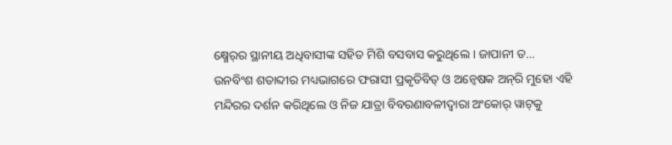କ୍ଷ୍ମେର୍‍ର ସ୍ଥାନୀୟ ଅଧିବାସୀଙ୍କ ସହିତ ମିଶି ବସବାସ କରୁଥିଲେ । ଜାପାନୀ ତ...
ଉନବିଂଶ ଶତାବ୍ଦୀର ମଧ୍ୟଭାଗରେ ଫରାସୀ ପ୍ରକୃତିବିତ୍ ଓ ଅନ୍ଵେଷକ ଅନ୍‍ରି ମୁହୋ ଏହି ମନ୍ଦିରର ଦର୍ଶନ କରିଥିଲେ ଓ ନିଜ ଯାତ୍ରା ବିବରଣାବଳୀଦ୍ଵାରା ଅଂକୋର୍ ୱାଟ୍‍କୁ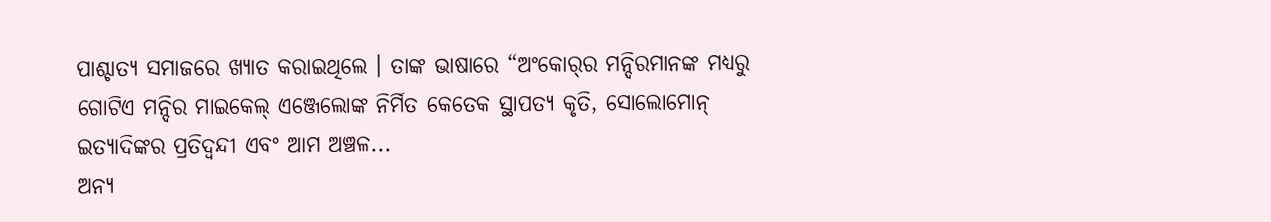ପାଶ୍ଚାତ୍ୟ ସମାଜରେ ଖ୍ୟାତ କରାଇଥିଲେ । ତାଙ୍କ ଭାଷାରେ “ଅଂକୋର୍‍ର ମନ୍ଦିରମାନଙ୍କ ମଧ୍ୟରୁ ଗୋଟିଏ ମନ୍ଦିର ମାଇକେଲ୍ ଏଞ୍ଜେଲୋଙ୍କ ନିର୍ମିତ କେତେକ ସ୍ଥାପତ୍ୟ କୃତି, ସୋଲୋମୋନ୍ ଇତ୍ୟାଦିଙ୍କର ପ୍ରତିଦ୍ଵନ୍ଦୀ ଏବଂ ଆମ ଅଞ୍ଚଳ...
ଅନ୍ୟ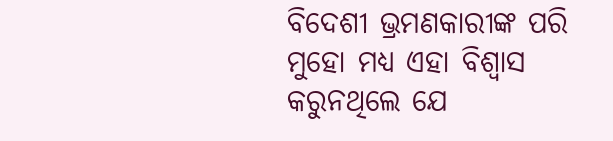ବିଦେଶୀ ଭ୍ରମଣକାରୀଙ୍କ ପରି ମୁହୋ ମଧ୍ୟ ଏହା ବିଶ୍ଵାସ କରୁନଥିଲେ ଯେ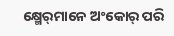କ୍ଷ୍ମେର୍‍ମାନେ ଅଂକୋର୍ ପରି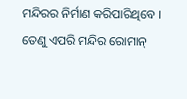ମନ୍ଦିରର ନିର୍ମାଣ କରିପାରିଥିବେ । ତେଣୁ ଏପରି ମନ୍ଦିର ରୋମାନ୍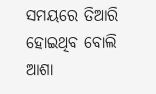ସମୟରେ ତିଆରି ହୋଇଥିବ ବୋଲି ଆଶା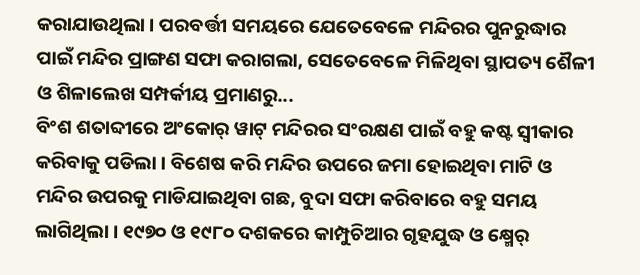କରାଯାଉଥିଲା । ପରବର୍ତ୍ତୀ ସମୟରେ ଯେତେବେଳେ ମନ୍ଦିରର ପୁନରୁଦ୍ଧାର ପାଇଁ ମନ୍ଦିର ପ୍ରାଙ୍ଗଣ ସଫା କରାଗଲା, ସେତେବେଳେ ମିଳିଥିବା ସ୍ଥାପତ୍ୟ ଶୈଳୀ ଓ ଶିଳାଲେଖ ସମ୍ପର୍କୀୟ ପ୍ରମାଣରୁ...
ବିଂଶ ଶତାବ୍ଦୀରେ ଅଂକୋର୍ ୱାଟ୍ ମନ୍ଦିରର ସଂରକ୍ଷଣ ପାଇଁ ବହୁ କଷ୍ଟ ସ୍ଵୀକାର କରିବାକୁ ପଡିଲା । ବିଶେଷ କରି ମନ୍ଦିର ଉପରେ ଜମା ହୋଇଥିବା ମାଟି ଓ ମନ୍ଦିର ଉପରକୁ ମାଡିଯାଇଥିବା ଗଛ, ବୁଦା ସଫା କରିବାରେ ବହୁ ସମୟ ଲାଗିଥିଲା । ୧୯୭୦ ଓ ୧୯୮୦ ଦଶକରେ କାମ୍ପୁଚିଆର ଗୃହଯୁଦ୍ଧ ଓ କ୍ଷ୍ମେର୍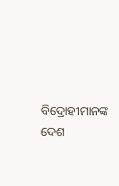ବିଦ୍ରୋହୀମାନଙ୍କ ଦେଶ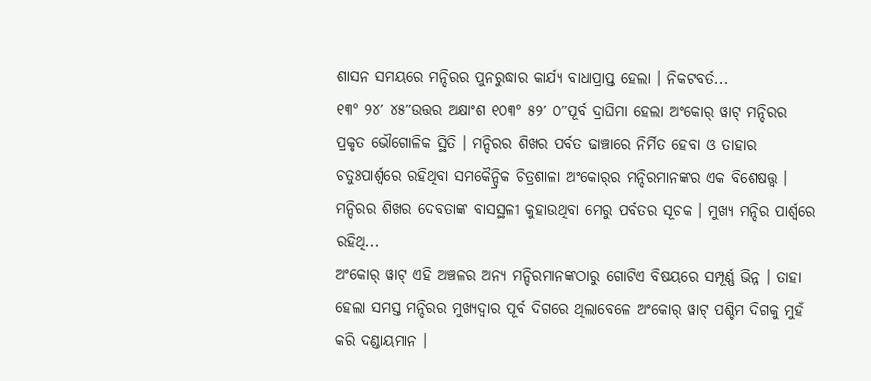ଶାସନ ସମୟରେ ମନ୍ଦିରର ପୁନରୁଦ୍ଧାର କାର୍ଯ୍ୟ ବାଧାପ୍ରାପ୍ତ ହେଲା । ନିକଟବର୍ତ...
୧୩° ୨୪′ ୪୫″ଉତ୍ତର ଅକ୍ଷାଂଶ ୧୦୩° ୫୨′ ୦″ପୂର୍ବ ଦ୍ରାଘିମା ହେଲା ଅଂକୋର୍ ୱାଟ୍ ମନ୍ଦିରର ପ୍ରକୃତ ଭୌଗୋଳିକ ସ୍ଥିତି । ମନ୍ଦିରର ଶିଖର ପର୍ବତ ଢାଞ୍ଚାରେ ନିର୍ମିତ ହେବା ଓ ତାହାର ଚତୁଃପାର୍ଶ୍ଵରେ ରହିଥିବା ସମକୈନ୍ଦ୍ରିକ ଚିତ୍ରଶାଳା ଅଂକୋର୍‍ର ମନ୍ଦିରମାନଙ୍କର ଏକ ବିଶେଷତ୍ତ୍ଵ । ମନ୍ଦିରର ଶିଖର ଦେବତାଙ୍କ ବାସସ୍ଥଳୀ କୁହାଉଥିବା ମେରୁ ପର୍ବତର ସୂଚକ । ମୁଖ୍ୟ ମନ୍ଦିର ପାର୍ଶ୍ଵରେ ରହିଥି...
ଅଂକୋର୍ ୱାଟ୍ ଏହି ଅଞ୍ଚଳର ଅନ୍ୟ ମନ୍ଦିରମାନଙ୍କଠାରୁ ଗୋଟିଏ ବିଷୟରେ ସମ୍ପୂର୍ଣ୍ଣ ଭିନ୍ନ । ତାହା ହେଲା ସମସ୍ତ ମନ୍ଦିରର ମୁଖ୍ୟଦ୍ଵାର ପୂର୍ବ ଦିଗରେ ଥିଲାବେଳେ ଅଂକୋର୍ ୱାଟ୍‍ ପଶ୍ଚିମ ଦିଗକୁ ମୁହଁ କରି ଦଣ୍ଡାୟମାନ ।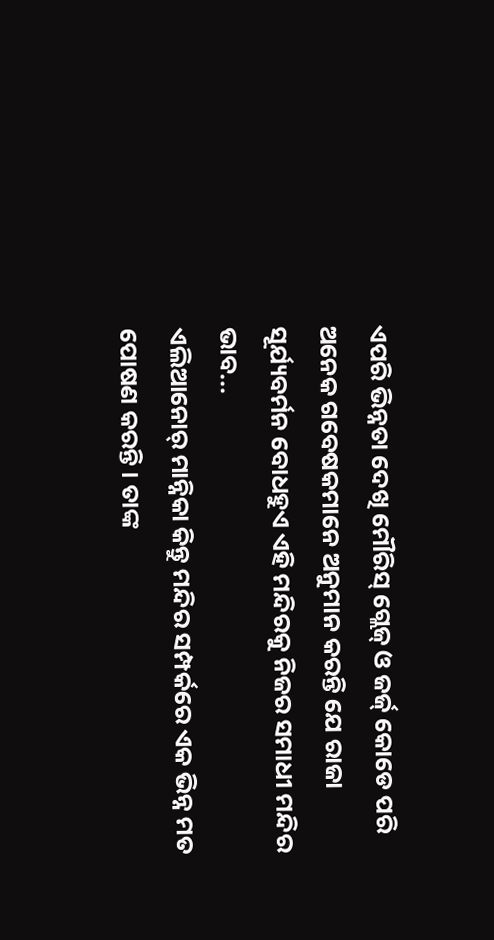ଏପରି ଭିନ୍ନତା ଦେଖି ମୌରିସ୍ ଗ୍ଲେଜ୍ ଓ ଜର୍ଜ୍ କୋଡେ ପରି ଅନେକ ଗବେଷକମାନେ ଅନୁମାନ କରନ୍ତି ଯେ ରାଜା ସୂର୍ଯ୍ୟବର୍ମନ ବୋଧହୁଏ ଏହି ମନ୍ଦିରକୁ ନିଜର ସମାଧୀ ମନ୍ଦିର ଭାବ...
ଏଲିଆନୋର୍ ମାନ୍ନିକା କିନ୍ତୁ ମନ୍ଦିର ସମ୍ପର୍କରେ ଏକ ଭିନ୍ନ ମତ ପୋଷଣ କରନ୍ତି । ତାଙ୍କ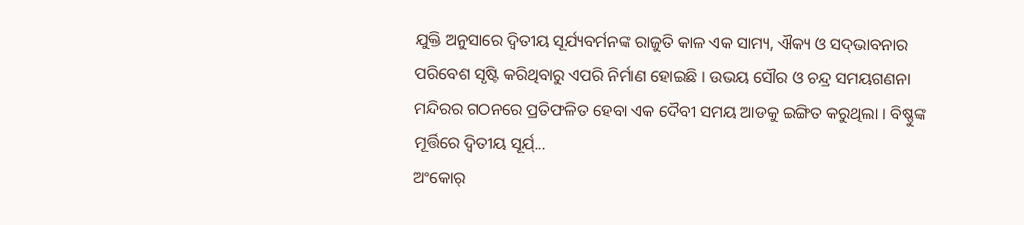ଯୁକ୍ତି ଅନୁସାରେ ଦ୍ଵିତୀୟ ସୂର୍ଯ୍ୟବର୍ମନଙ୍କ ରାଜୁତି କାଳ ଏକ ସାମ୍ୟ, ଐକ୍ୟ ଓ ସଦ୍‍ଭାବନାର ପରିବେଶ ସୃଷ୍ଟି କରିଥିବାରୁ ଏପରି ନିର୍ମାଣ ହୋଇଛି । ଉଭୟ ସୌର ଓ ଚନ୍ଦ୍ର ସମୟଗଣନା ମନ୍ଦିରର ଗଠନରେ ପ୍ରତିଫଳିତ ହେବା ଏକ ଦୈବୀ ସମୟ ଆଡକୁ ଇଙ୍ଗିତ କରୁଥିଲା । ବିଷ୍ଣୁଙ୍କ ମୂର୍ତ୍ତିରେ ଦ୍ଵିତୀୟ ସୂର୍ଯ୍...
ଅଂକୋର୍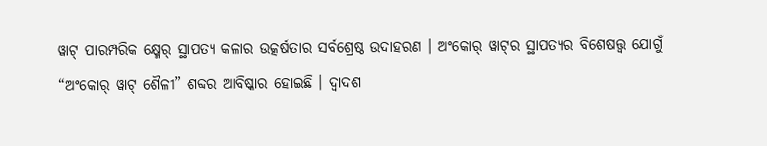ୱାଟ୍ ପାରମ୍ପରିକ କ୍ଷ୍ମେର୍ ସ୍ଥାପତ୍ୟ କଳାର ଉତ୍କର୍ଷତାର ସର୍ବଶ୍ରେଷ୍ଠ ଉଦାହରଣ । ଅଂକୋର୍ ୱାଟ୍‍ର ସ୍ଥାପତ୍ୟର ବିଶେଷତ୍ତ୍ଵ ଯୋଗୁଁ “ଅଂକୋର୍ ୱାଟ୍ ଶୈଳୀ” ଶବ୍ଦର ଆବିଷ୍କାର ହୋଇଛି । ଦ୍ଵାଦଶ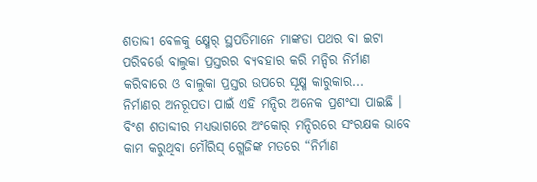ଶତାବ୍ଦୀ ବେଳକୁ କ୍ଷ୍ମେର୍ ସ୍ଥପତିମାନେ ମାଙ୍କଡା ପଥର ବା ଇଟା ପରିବର୍ତ୍ତେ ବାଲୁକା ପ୍ରସ୍ତରର ବ୍ୟବହାର କରି ମନ୍ଦିର ନିର୍ମାଣ କରିବାରେ ଓ ବାଲୁକା ପ୍ରସ୍ତର ଉପରେ ସୂକ୍ଷ୍ମ କାରୁକାର...
ନିର୍ମାଣର ଅନରୂପତା ପାଇଁ ଏହି ମନ୍ଦିର ଅନେକ ପ୍ରଶଂସା ପାଇଛି । ବିଂଶ ଶତାବ୍ଦୀର ମଧ୍ୟଭାଗରେ ଅଂକୋର୍ ମନ୍ଦିରରେ ସଂରକ୍ଷକ ଭାବେ କାମ କରୁଥିବା ମୌରିସ୍ ଗ୍ଲେଜିଙ୍କ ମତରେ “ନିର୍ମାଣ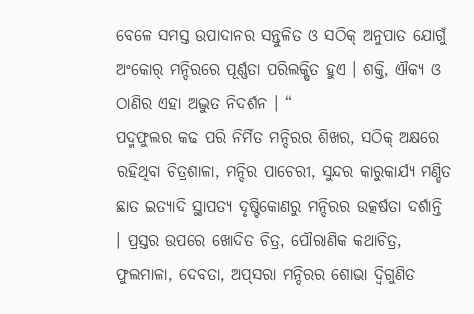ବେଳେ ସମସ୍ତ ଉପାଦାନର ସନ୍ତୁଳିତ ଓ ସଠିକ୍ ଅନୁପାତ ଯୋଗୁଁ ଅଂକୋର୍ ମନ୍ଦିରରେ ପୂର୍ଣ୍ଣତା ପରିଲକ୍ଷିତ ହୁଏ । ଶକ୍ତି, ଐକ୍ୟ ଓ ଠାଣିର ଏହା ଅଦ୍ଭୁତ ନିଦର୍ଶନ । “
ପଦ୍ମଫୁଲର କଢ ପରି ନିର୍ମିତ ମନ୍ଦିରର ଶିଖର, ସଠିକ୍ ଅକ୍ଷରେ ରହିଥିବା ଚିତ୍ରଶାଳା, ମନ୍ଦିର ପାଚେରୀ, ସୁନ୍ଦର କାରୁକାର୍ଯ୍ୟ ମଣ୍ଡିତ ଛାତ ଇତ୍ୟାଦି ସ୍ଥାପତ୍ୟ ଦୃଷ୍ଟିକୋଣରୁ ମନ୍ଦିରର ଉତ୍କର୍ଷତା ଦର୍ଶାନ୍ତି । ପ୍ରସ୍ତର ଉପରେ ଖୋଦିତ ଚିତ୍ର, ପୌରାଣିକ କଥାଚିତ୍ର, ଫୁଲମାଳା, ଦେବତା, ଅପ୍‍ସରା ମନ୍ଦିରର ଶୋଭା ଦ୍ଵିଗୁଣିତ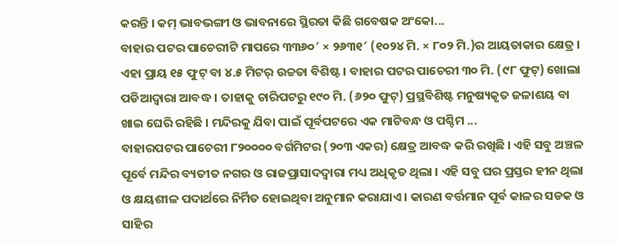କରନ୍ତି । କମ୍ ଭାବଭଙ୍ଗୀ ଓ ଭାବନାରେ ସ୍ଥିରତା କିଛି ଗବେଷକ ଅଂକୋ...
ବାହାର ପଟର ପାଚେରୀଟି ମାପରେ ୩୩୬୦′ × ୨୬୩୧′ (୧୦୨୪ ମି. × ୮୦୨ ମି.)ର ଆୟତାକାର କ୍ଷେତ୍ର । ଏହା ପ୍ରାୟ ୧୫ ଫୁଟ୍ ବା ୪.୫ ମିଟର୍ ଉଚ୍ଚତା ବିଶିଷ୍ଟ । ବାହାର ପଟର ପାଚେରୀ ୩୦ ମି. (୯୮ ଫୁଟ୍) ଖୋଲା ପଡିଆଦ୍ଵାରା ଆବଦ୍ଧ । ତାହାକୁ ଚାରିପଟରୁ ୧୯୦ ମି. (୬୨୦ ଫୁଟ୍) ପ୍ରସ୍ଥବିଶିଷ୍ଟ ମନୁଷ୍ୟକୃତ ଜଳାଶୟ ବା ଖାଇ ଘେରି ରହିଛି । ମନ୍ଦିରକୁ ଯିବା ପାଇଁ ପୂର୍ବପଟରେ ଏକ ମାଟିବନ୍ଧ ଓ ପଶ୍ଚିମ ...
ବାହାରପଟର ପାଚେରୀ ୮୨୦୦୦୦ ବର୍ଗମିଟର (୨୦୩ ଏକର) କ୍ଷେତ୍ର ଆବଦ୍ଧ କରି ରଖିଛି । ଏହି ସବୁ ଅଞ୍ଚଳ ପୂର୍ବେ ମନ୍ଦିର ବ୍ୟତୀତ ନଗର ଓ ରାଜପ୍ରାସାଦଦ୍ଵାରା ମଧ୍ୟ ଅଧିକୃତ ଥିଲା । ଏହି ସବୁ ଘର ପ୍ରସ୍ତର ହୀନ ଥିଲା ଓ କ୍ଷୟଶୀଳ ପଦାର୍ଥରେ ନିର୍ମିତ ହୋଇଥିବା ଅନୁମାନ କରାଯାଏ । କାରଣ ବର୍ତ୍ତମାନ ପୂର୍ବ କାଳର ସଡକ ଓ ସାହିର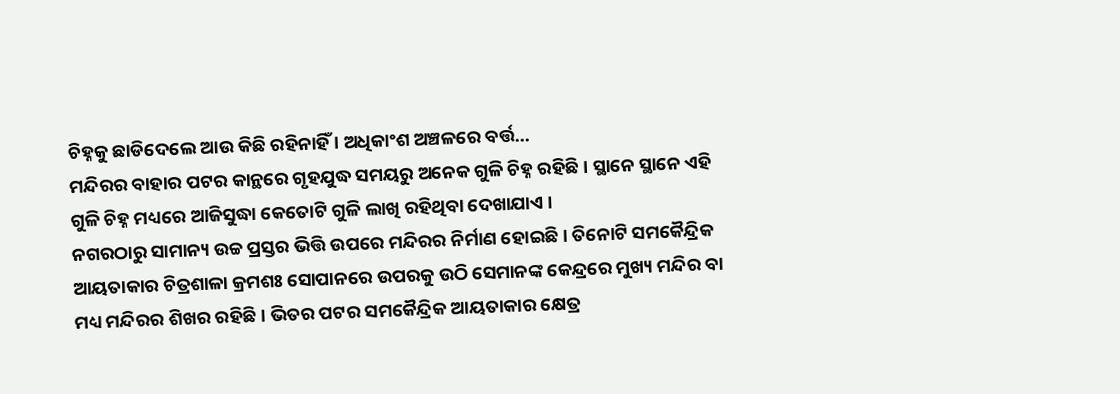ଚିହ୍ନକୁ ଛାଡିଦେଲେ ଆଉ କିଛି ରହିନାହିଁ । ଅଧିକାଂଶ ଅଞ୍ଚଳରେ ବର୍ତ୍ତ...
ମନ୍ଦିରର ବାହାର ପଟର କାନ୍ଥରେ ଗୃହଯୁଦ୍ଧ ସମୟରୁ ଅନେକ ଗୁଳି ଚିହ୍ନ ରହିଛି । ସ୍ଥାନେ ସ୍ଥାନେ ଏହି ଗୁଳି ଚିହ୍ନ ମଧ୍ୟରେ ଆଜିସୁଦ୍ଧା କେତୋଟି ଗୁଳି ଲାଖି ରହିଥିବା ଦେଖାଯାଏ ।
ନଗରଠାରୁ ସାମାନ୍ୟ ଉଚ୍ଚ ପ୍ରସ୍ତର ଭିତ୍ତି ଉପରେ ମନ୍ଦିରର ନିର୍ମାଣ ହୋଇଛି । ତିନୋଟି ସମକୈନ୍ଦ୍ରିକ ଆୟତାକାର ଚିତ୍ରଶାଳା କ୍ରମଶଃ ସୋପାନରେ ଉପରକୁ ଉଠି ସେମାନଙ୍କ କେନ୍ଦ୍ରରେ ମୁଖ୍ୟ ମନ୍ଦିର ବା ମଧ୍ୟ ମନ୍ଦିରର ଶିଖର ରହିଛି । ଭିତର ପଟର ସମକୈନ୍ଦ୍ରିକ ଆୟତାକାର କ୍ଷେତ୍ର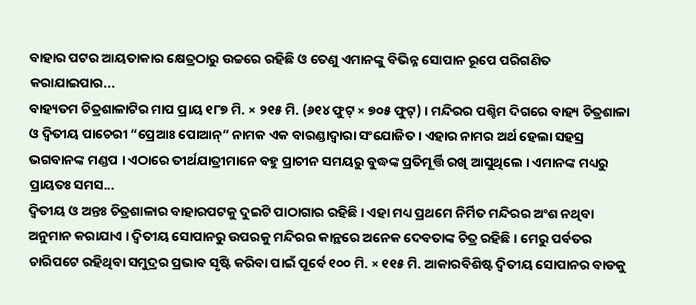ବାହାର ପଟର ଆୟତାକାର କ୍ଷେତ୍ରଠାରୁ ଉଚ୍ଚରେ ରହିଛି ଓ ତେଣୁ ଏମାନଙ୍କୁ ବିଭିନ୍ନ ସୋପାନ ରୂପେ ପରିଗଣିତ କରାଯାଇପାର...
ବାହ୍ୟତମ ଚିତ୍ରଶାଳାଟିର ମାପ ପ୍ରାୟ ୧୮୭ ମି. × ୨୧୫ ମି. (୬୧୪ ଫୁଟ୍ × ୭୦୫ ଫୁଟ୍) । ମନ୍ଦିରର ପଶ୍ଚିମ ଦିଗରେ ବାହ୍ୟ ଚିତ୍ରଶାଳା ଓ ଦ୍ଵିତୀୟ ପାଚେରୀ “ପ୍ରେଆଃ ପୋଆନ୍” ନାମକ ଏକ ବାରଣ୍ଡାଦ୍ଵାରା ସଂଯୋଜିତ । ଏହାର ନାମର ଅର୍ଥ ହେଲା ସହସ୍ର ଭଗବାନଙ୍କ ମଣ୍ଡପ । ଏଠାରେ ତୀର୍ଥଯାତ୍ରୀମାନେ ବହୁ ପ୍ରାଚୀନ ସମୟରୁ ବୁଦ୍ଧଙ୍କ ପ୍ରତିମୂର୍ତ୍ତି ରଖି ଆସୁଥିଲେ । ଏମାନଙ୍କ ମଧ୍ୟରୁ ପ୍ରାୟତଃ ସମସ...
ଦ୍ଵିତୀୟ ଓ ଅନ୍ତଃ ଚିତ୍ରଶାଳାର ବାହାରପଟକୁ ଦୁଇଟି ପାଠାଗାର ରହିଛି । ଏହା ମଧ୍ୟ ପ୍ରଥମେ ନିର୍ମିତ ମନ୍ଦିରର ଅଂଶ ନଥିବା ଅନୁମାନ କରାଯାଏ । ଦ୍ଵିତୀୟ ସୋପାନରୁ ଉପରକୁ ମନ୍ଦିରର କାନ୍ଥରେ ଅନେକ ଦେବତାଙ୍କ ଚିତ୍ର ରହିଛି । ମେରୁ ପର୍ବତର ଚାରିପଟେ ରହିଥିବା ସମୁଦ୍ରର ପ୍ରଭାବ ସୃଷ୍ଟି କରିବା ପାଇଁ ପୂର୍ବେ ୧୦୦ ମି. × ୧୧୫ ମି. ଆକାରବିଶିଷ୍ଟ ଦ୍ଵିତୀୟ ସୋପାନର ବାଡକୁ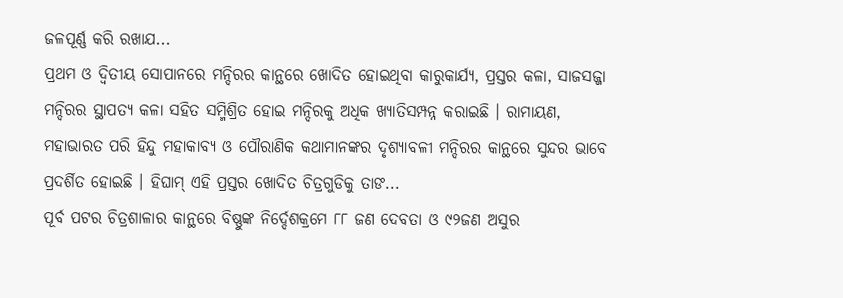ଜଳପୂର୍ଣ୍ଣ କରି ରଖାଯ...
ପ୍ରଥମ ଓ ଦ୍ଵିତୀୟ ସୋପାନରେ ମନ୍ଦିରର କାନ୍ଥରେ ଖୋଦିତ ହୋଇଥିବା କାରୁକାର୍ଯ୍ୟ, ପ୍ରସ୍ତର କଳା, ସାଜସଜ୍ଜା ମନ୍ଦିରର ସ୍ଥାପତ୍ୟ କଳା ସହିତ ସମ୍ମିଶ୍ରିତ ହୋଇ ମନ୍ଦିରକୁ ଅଧିକ ଖ୍ୟାତିସମ୍ପନ୍ନ କରାଇଛି । ରାମାୟଣ, ମହାଭାରତ ପରି ହିନ୍ଦୁ ମହାକାବ୍ୟ ଓ ପୌରାଣିକ କଥାମାନଙ୍କର ଦୃଶ୍ୟାବଳୀ ମନ୍ଦିରର କାନ୍ଥରେ ସୁନ୍ଦର ଭାବେ ପ୍ରଦର୍ଶିତ ହୋଇଛି । ହିଘାମ୍ ଏହି ପ୍ରସ୍ତର ଖୋଦିତ ଚିତ୍ରଗୁଡିକୁ ତାଙ...
ପୂର୍ବ ପଟର ଚିତ୍ରଶାଳାର କାନ୍ଥରେ ବିଷ୍ଣୁଙ୍କ ନିର୍ଦ୍ଦେଶକ୍ରମେ ୮୮ ଜଣ ଦେବତା ଓ ୯୨ଜଣ ଅସୁର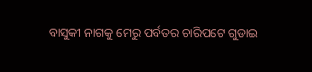ବାସୁକୀ ନାଗକୁ ମେରୁ ପର୍ବତର ଚାରିପଟେ ଗୁଡାଇ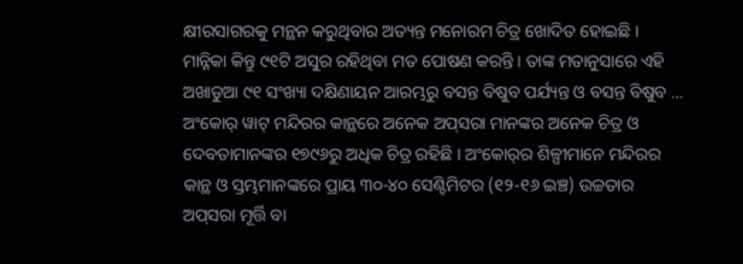କ୍ଷୀରସାଗରକୁ ମନ୍ଥନ କରୁଥିବାର ଅତ୍ୟନ୍ତ ମନୋରମ ଚିତ୍ର ଖୋଦିତ ହୋଇଛି । ମାନ୍ନିକା କିନ୍ତୁ ୯୧ଟି ଅସୁର ରହିଥିବା ମତ ପୋଷଣ କରନ୍ତି । ତାଙ୍କ ମତାନୁସାରେ ଏହି ଅଖାଡୁଆ ୯୧ ସଂଖ୍ୟା ଦକ୍ଷିଣାୟନ ଆରମ୍ଭରୁ ବସନ୍ତ ବିଷୁବ ପର୍ଯ୍ୟନ୍ତ ଓ ବସନ୍ତ ବିଷୁବ ...
ଅଂକୋର୍ ୱାଟ୍ ମନ୍ଦିରର କାନ୍ଥରେ ଅନେକ ଅପ୍‍ସରା ମାନଙ୍କର ଅନେକ ଚିତ୍ର ଓ ଦେବତାମାନଙ୍କର ୧୭୯୬ରୁ ଅଧିକ ଚିତ୍ର ରହିଛି । ଅଂକୋର୍‍ର ଶିଳ୍ପୀମାନେ ମନ୍ଦିରର କାନ୍ଥ ଓ ସ୍ତମ୍ଭମାନଙ୍କରେ ପ୍ରାୟ ୩୦-୪୦ ସେଣ୍ଟିମିଟର (୧୨-୧୬ ଇଞ୍ଚ) ଉଚ୍ଚତାର ଅପ୍‍ସରା ମୂର୍ତ୍ତି ବା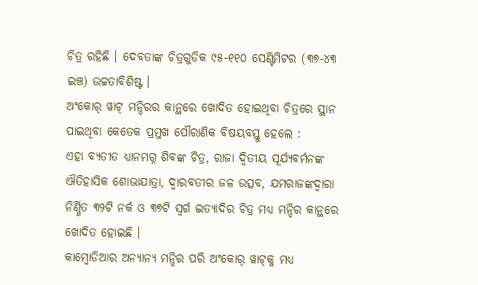ଚିତ୍ର ରହିଛି । ଦେବତାଙ୍କ ଚିତ୍ରଗୁଡିକ ୯୫-୧୧୦ ସେଣ୍ଟିମିଟର (୩୭-୪୩ ଇଞ୍ଚ) ଉଚ୍ଚତାବିଶିଷ୍ଟ ।
ଅଂକୋର୍ ୱାଟ୍ ମନ୍ଦିରର କାନ୍ଥରେ ଖୋଦିତ ହୋଇଥିବା ଚିତ୍ରରେ ସ୍ଥାନ ପାଇଥିବା କେତେକ ପ୍ରମୁଖ ପୌରାଣିକ ବିଷୟବସ୍ତୁ ହେଲେ :
ଏହା ବ୍ୟତୀତ ଧ୍ୟାନମଗ୍ନ ଶିବଙ୍କ ଚିତ୍ର, ରାଜା ଦ୍ଵିତୀୟ ସୂର୍ଯ୍ୟବର୍ମନଙ୍କ ଐତିହାସିକ ଶୋଭାଯାତ୍ରା, ଦ୍ଵାରବତୀର ଜଳ ଉତ୍ସବ, ଯମରାଜଙ୍କଦ୍ଵାରା ନିର୍ଣ୍ଣିତ ୩୨ଟି ନର୍କ ଓ ୩୭ଟି ସ୍ଵର୍ଗ ଇତ୍ୟାଦିର ଚିତ୍ର ମଧ୍ୟ ମନ୍ଦିର କାନ୍ଥରେ ଖୋଦିତ ହୋଇଛି ।
କାମ୍ଵୋଡିଆର ଅନ୍ୟାନ୍ୟ ମନ୍ଦିର ପରି ଅଂକୋର୍ ୱାଟ୍‍କୁ ମଧ୍ୟ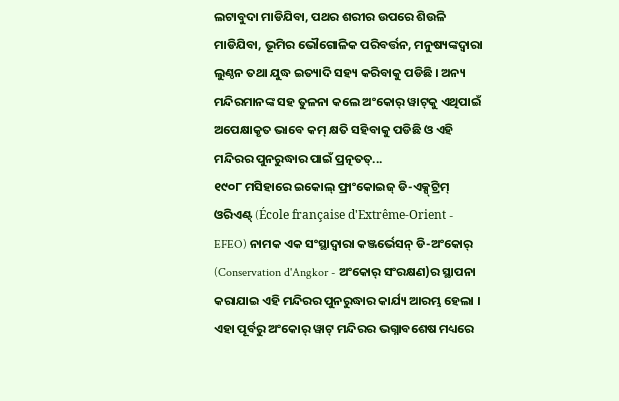ଲଟାବୁଦା ମାଡିଯିବା, ପଥର ଶରୀର ଉପରେ ଶିଉଳି ମାଡିଯିବା, ଭୂମିର ଭୌଗୋଳିକ ପରିବର୍ତ୍ତନ, ମନୁଷ୍ୟଙ୍କଦ୍ଵାରା ଲୁଣ୍ଠନ ତଥା ଯୁଦ୍ଧ ଇତ୍ୟାଦି ସହ୍ୟ କରିବାକୁ ପଡିଛି । ଅନ୍ୟ ମନ୍ଦିରମାନଙ୍କ ସହ ତୁଳନା କଲେ ଅଂକୋର୍ ୱାଟ୍‍କୁ ଏଥିପାଇଁ ଅପେକ୍ଷାକୃତ ଭାବେ କମ୍ କ୍ଷତି ସହିବାକୁ ପଡିଛି ଓ ଏହି ମନ୍ଦିରର ପୁନରୁଦ୍ଧାର ପାଇଁ ପ୍ରତ୍ନତତ୍...
୧୯୦୮ ମସିହାରେ ଇକୋଲ୍ ଫ୍ରାଂକୋଇଜ୍ ଡି-ଏକ୍ସ୍‍ଟ୍ରିମ୍ ଓରିଏଣ୍ଟ୍ (École française d'Extrême-Orient - EFEO) ନାମକ ଏକ ସଂସ୍ଥାଦ୍ଵାରା କଞ୍ଜର୍ଭେସନ୍ ଡି-ଅଂକୋର୍ (Conservation d'Angkor - ଅଂକୋର୍ ସଂରକ୍ଷଣ)ର ସ୍ଥାପନା କରାଯାଇ ଏହି ମନ୍ଦିରର ପୁନରୁଦ୍ଧାର କାର୍ଯ୍ୟ ଆରମ୍ଭ ହେଲା । ଏହା ପୂର୍ବରୁ ଅଂକୋର୍ ୱାଟ୍ ମନ୍ଦିରର ଭଗ୍ନାବଶେଷ ମଧ୍ୟରେ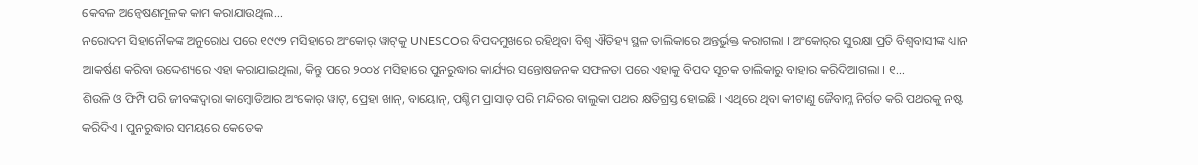କେବଳ ଅନ୍ଵେଷଣମୂଳକ କାମ କରାଯାଉଥିଲ...
ନରୋଦମ ସିହାନୌକଙ୍କ ଅନୁରୋଧ ପରେ ୧୯୯୨ ମସିହାରେ ଅଂକୋର୍ ୱାଟ୍‍କୁ UNESCOର ବିପଦମୁଖରେ ରହିଥିବା ବିଶ୍ଵ ଐତିହ୍ୟ ସ୍ଥଳ ତାଲିକାରେ ଅନ୍ତର୍ଭୁକ୍ତ କରାଗଲା । ଅଂକୋର୍‍ର ସୁରକ୍ଷା ପ୍ରତି ବିଶ୍ଵବାସୀଙ୍କ ଧ୍ୟାନ ଆକର୍ଷଣ କରିବା ଉଦ୍ଦେଶ୍ୟରେ ଏହା କରାଯାଇଥିଲା, କିନ୍ତୁ ପରେ ୨୦୦୪ ମସିହାରେ ପୁନରୁଦ୍ଧାର କାର୍ଯ୍ୟର ସନ୍ତୋଷଜନକ ସଫଳତା ପରେ ଏହାକୁ ବିପଦ ସୂଚକ ତାଲିକାରୁ ବାହାର କରିଦିଆଗଲା । ୧...
ଶିଉଳି ଓ ଫିମ୍ପି ପରି ଜୀବଙ୍କଦ୍ଵାରା କାମ୍ଵୋଡିଆର ଅଂକୋର୍ ୱାଟ୍, ପ୍ରେହା ଖାନ୍, ବାୟୋନ୍, ପଶ୍ଚିମ ପ୍ରାସାତ୍ ପରି ମନ୍ଦିରର ବାଲୁକା ପଥର କ୍ଷତିଗ୍ରସ୍ତ ହୋଇଛି । ଏଥିରେ ଥିବା କୀଟାଣୁ ଜୈବାମ୍ଳ ନିର୍ଗତ କରି ପଥରକୁ ନଷ୍ଟ କରିଦିଏ । ପୁନରୁଦ୍ଧାର ସମୟରେ କେତେକ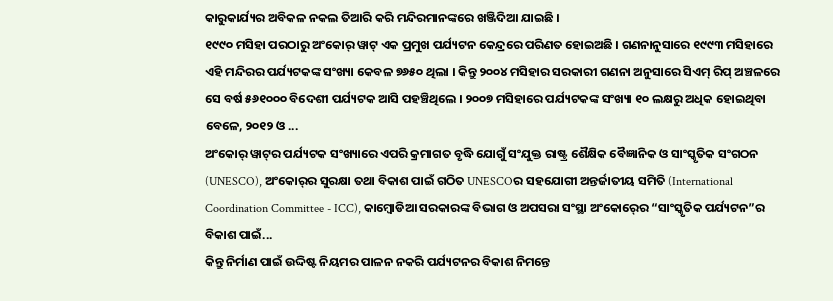କାରୁକାର୍ଯ୍ୟର ଅବିକଳ ନକଲ ତିଆରି କରି ମନ୍ଦିରମାନଙ୍କରେ ଖଞ୍ଜିଦିଆ ଯାଇଛି ।
୧୯୯୦ ମସିହା ପରଠାରୁ ଅଂକୋର୍ ୱାଟ୍ ଏକ ପ୍ରମୁଖ ପର୍ଯ୍ୟଟନ କେନ୍ଦ୍ରରେ ପରିଣତ ହୋଇଅଛି । ଗଣନାନୁସାରେ ୧୯୯୩ ମସିହାରେ ଏହି ମନ୍ଦିରର ପର୍ଯ୍ୟଟକଙ୍କ ସଂଖ୍ୟା କେବଳ ୭୬୫୦ ଥିଲା । କିନ୍ତୁ ୨୦୦୪ ମସିହାର ସରକାରୀ ଗଣନା ଅନୁସାରେ ସିଏମ୍ ରିପ୍ ଅଞ୍ଚଳରେ ସେ ବର୍ଷ ୫୬୧୦୦୦ ବିଦେଶୀ ପର୍ଯ୍ୟଟକ ଆସି ପହଞ୍ଚିଥିଲେ । ୨୦୦୭ ମସିହାରେ ପର୍ଯ୍ୟଟକଙ୍କ ସଂଖ୍ୟା ୧୦ ଲକ୍ଷରୁ ଅଧିକ ହୋଇଥିବା ବେଳେ, ୨୦୧୨ ଓ ...
ଅଂକୋର୍ ୱାଟ୍‍ର ପର୍ଯ୍ୟଟକ ସଂଖ୍ୟାରେ ଏପରି କ୍ରମାଗତ ବୃଦ୍ଧି ଯୋଗୁଁ ସଂଯୁକ୍ତ ରାଷ୍ଟ୍ର ଶୈକ୍ଷିକ ବୈଜ୍ଞାନିକ ଓ ସାଂସ୍କୃତିକ ସଂଗଠନ (UNESCO), ଅଂକୋର୍‍ର ସୁରକ୍ଷା ତଥା ବିକାଶ ପାଇଁ ଗଠିତ UNESCOର ସହଯୋଗୀ ଅନ୍ତର୍ଜାତୀୟ ସମିତି (International Coordination Committee - ICC), କାମ୍ଵୋଡିଆ ସରକାରଙ୍କ ବିଭାଗ ଓ ଅପସରା ସଂସ୍ଥା ଅଂକୋର୍‍ରେ “ସାଂସ୍କୃତିକ ପର୍ଯ୍ୟଟନ”ର ବିକାଶ ପାଇଁ...
କିନ୍ତୁ ନିର୍ମାଣ ପାଇଁ ଉଦ୍ଦିଷ୍ଟ ନିୟମର ପାଳନ ନକରି ପର୍ଯ୍ୟଟନର ବିକାଶ ନିମନ୍ତେ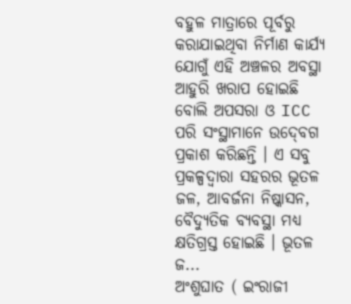ବହୁଳ ମାତ୍ରାରେ ପୂର୍ବରୁ କରାଯାଇଥିବା ନିର୍ମାଣ କାର୍ଯ୍ୟ ଯୋଗୁଁ ଏହି ଅଞ୍ଚଳର ଅବସ୍ଥା ଆହୁରି ଖରାପ ହୋଇଛି ବୋଲି ଅପସରା ଓ ICC ପରି ସଂସ୍ଥାମାନେ ଉଦ୍‍ବେଗ ପ୍ରକାଶ କରିଛନ୍ତି । ଏ ସବୁ ପ୍ରକଳ୍ପଦ୍ଵାରା ସହରର ଭୂତଳ ଜଳ, ଆବର୍ଜନା ନିଷ୍କାସନ, ବୈଦ୍ୟୁତିକ ବ୍ୟବସ୍ଥା ମଧ୍ୟ କ୍ଷତିଗ୍ରସ୍ତ ହୋଇଛି । ଭୂତଳ ଜ...
ଅଂଶୁଘାତ ( ଇଂରାଜୀ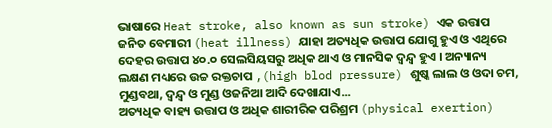ଭାଷାରେ Heat stroke, also known as sun stroke) ଏକ ଉତ୍ତାପ ଜନିତ ବେମାରୀ (heat illness) ଯାହା ଅତ୍ୟଧିକ ଉତ୍ତାପ ଯୋଗୁ ହୁଏ ଓ ଏଥିରେ ଦେହର ଉତ୍ତାପ ୪୦.୦ ସେଲସିୟସରୁ ଅଧିକ ଥାଏ ଓ ମାନସିକ ଦ୍ୱନ୍ଦ୍ୱ ହୁଏ । ଅନ୍ୟାନ୍ୟ ଲକ୍ଷଣ ମଧ୍ୟରେ ଉଚ୍ଚ ରକ୍ତଚାପ ,(high blod pressure) ଶୁଷ୍କ ଲାଲ ଓ ଓଦା ଚମ, ମୁଣ୍ଡବଥା, ଦ୍ୱନ୍ଦ୍ୱ ଓ ମୁଣ୍ଡ ଓଜନିଆ ଆଦି ଦେଖାଯାଏ...
ଅତ୍ୟଧିକ ବାହ୍ୟ ଉତ୍ତାପ ଓ ଅଧିକ ଶାରୀରିକ ପରିଶ୍ରମ (physical exertion)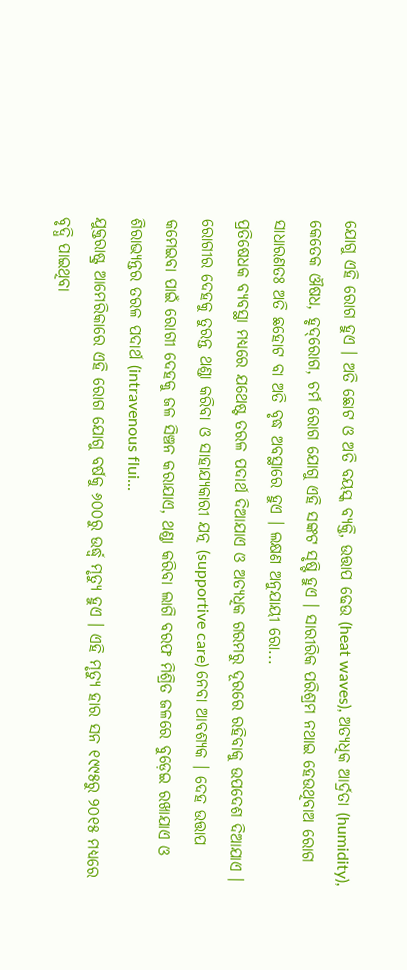ଯୋଗୁ ଏହି ରୋଗ ହୁଏ । ଅତି ଛୋଟ ଓ ଅତି ବୟସ୍କ ବ୍ୟକ୍ତି, ଉତ୍ତାପ ଢେଉ (heat waves), ଅତ୍ୟଧିକ ଆର୍ଦ୍ରତା (humidity), କେତେକ ଔଷଧ, ହୃଦ୍‌ରୋଗ, ଚର୍ମ ରୋଗ ଯୋଗୁ ଏହି ସଙ୍କଟ ସୃଷ୍ଟି ହୁଏ । ସାରୀରିକ ପରିଶ୍ରମ ନଥାଇ ହେଉଥିବାଅ ରୋଗ ସାଧାରଣତଃ ଅତି ଛହୋଟ ବା ଅତି ବୃଦ୍ଧ ଅବସ୍ଥାରେ ହୁଏ । ଲକ୍ଷଣ ଅନୁଯାୟୀ ରୋ...
ପ୍ରତିଷେଧକ ବ୍ୟବସ୍ଥା ମଧ୍ୟରେ ଯଥେଷ୍ଟ ତରଳ ପଦାର୍ଥ ଦିଆଯାଏ ଓ ଅତ୍ୟଧିକ ଗରମରୁ ଦୂରରେ ରହିବାକୁ ଉପଦେଶ ଦିଆଯାଏ । ରୋଗୀର ଦେହକୁ ତୁରନ୍ତ ଥଣ୍ଡା କରିବା ଓ ସାହାଯ୍ୟକାରୀ ଯତ୍ନ (supportive care) ନେବା ଆବଶ୍ୟକ । ଦେହ ଉତ୍ତାପ କମେଇବା ପାଇଁ ରୋଗୀ ଦେହକୁ ଜଳ ସିଞ୍ଚନ କରାଯାଏ, ଥଣ୍ଡା କରିବା ଲାଗି ବରଫ ମିଶ୍ରିତ ଜଳରେ ବୁଡ଼େଇ ରଖାଯାଏ ଓ ଶିରାଭ୍ୟନ୍ତର ତରଳ ପଦାର୍ଥ (intravenous flui...
ଯୁକ୍ତରାଷ୍ଟ୍ର ଆମେରିକାରେ ଏହି ରୋଗ ଯୋଗୁ ବର୍ଷକୁ ୬୦୦ରୁ ଉର୍ଦ୍ଧ୍ୱ ମୃତ୍ୟୁ ହୁଏ । ଏହି ମୃତ୍ୟୁ ହାର ସନ ୧୯୯୫ରୁ ୨୦୧୫ ମଧ୍ୟରେ ବୃଦ୍ଧି ପାଇଥିବା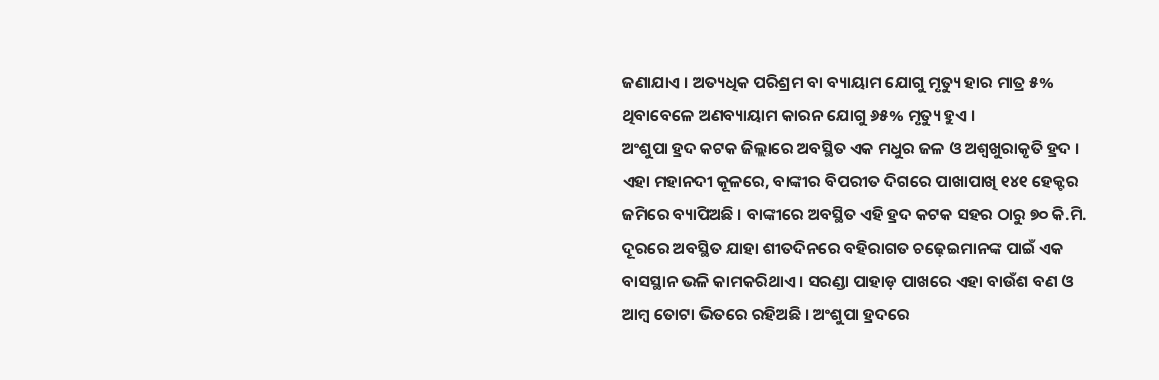ଜଣାଯାଏ । ଅତ୍ୟଧିକ ପରିଶ୍ରମ ବା ବ୍ୟାୟାମ ଯୋଗୁ ମୃତ୍ୟୁ ହାର ମାତ୍ର ୫% ଥିବାବେଳେ ଅଣବ୍ୟାୟାମ କାରନ ଯୋଗୁ ୬୫% ମୃତ୍ୟୁ ହୁଏ ।
ଅଂଶୁପା ହ୍ରଦ କଟକ ଜିଲ୍ଲାରେ ଅବସ୍ଥିତ ଏକ ମଧୁର ଜଳ ଓ ଅଶ୍ଵଖୁରାକୃତି ହ୍ରଦ ।
ଏହା ମହାନଦୀ କୂଳରେ, ବାଙ୍କୀର ବିପରୀତ ଦିଗରେ ପାଖାପାଖି ୧୪୧ ହେକ୍ଟର ଜମିରେ ବ୍ୟାପିଅଛି । ବାଙ୍କୀରେ ଅବସ୍ଥିତ ଏହି ହ୍ରଦ କଟକ ସହର ଠାରୁ ୭୦ କି.ମି. ଦୂରରେ ଅବସ୍ଥିତ ଯାହା ଶୀତଦିନରେ ବହିରାଗତ ଚଢ଼େଇମାନଙ୍କ ପାଇଁ ଏକ ବାସସ୍ଥାନ ଭଳି କାମକରିଥାଏ । ସରଣ୍ଡା ପାହାଡ଼ ପାଖରେ ଏହା ବାଉଁଶ ବଣ ଓ ଆମ୍ବ ତୋଟା ଭିତରେ ରହିଅଛି । ଅଂଶୁପା ହ୍ରଦରେ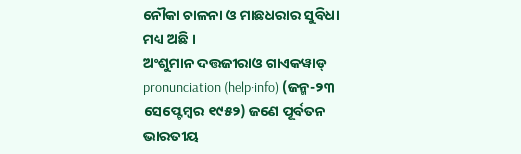ନୌକା ଚାଳନା ଓ ମାଛଧରାର ସୁବିଧା ମଧ୍ୟ ଅଛି ।
ଅଂଶୁମାନ ଦତ୍ତଜୀରାଓ ଗାଏକୱାଡ୍ pronunciation (help·info) (ଜନ୍ମ-୨୩ ସେପ୍ଟେମ୍ବର ୧୯୫୨) ଜଣେ ପୂର୍ବତନ ଭାରତୀୟ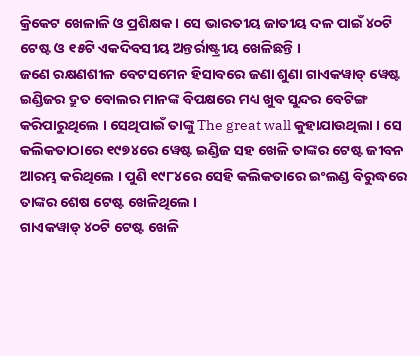କ୍ରିକେଟ ଖେଳାଳି ଓ ପ୍ରଶିକ୍ଷକ । ସେ ଭାରତୀୟ ଜାତୀୟ ଦଳ ପାଇଁ ୪୦ଟି ଟେଷ୍ଟ ଓ ୧୫ଟି ଏକଦିବସୀୟ ଅନ୍ତର୍ରାଷ୍ଟ୍ରୀୟ ଖେଳିଛନ୍ତି ।
ଜଣେ ରକ୍ଷଣଶୀଳ ବେଟସମେନ ହିସାବରେ ଜଣା ଶୁଣା ଗାଏକୱାଡ୍ ୱେଷ୍ଟ ଇଣ୍ଡିଜର ଦ୍ରୁତ ବୋଲର ମାନଙ୍କ ବିପକ୍ଷରେ ମଧ୍ୟ ଖୁବ ସୁନ୍ଦର ବେଟିଙ୍ଗ କରିପାରୁଥିଲେ । ସେଥିପାଇଁ ତାଙ୍କୁ The great wall କୁହାଯାଉଥିଲା । ସେ କଲିକତାଠାରେ ୧୯୭୪ରେ ୱେଷ୍ଟ ଇଣ୍ଡିଜ ସହ ଖେଳି ତାଙ୍କର ଟେଷ୍ଟ ଜୀବନ ଆରମ୍ଭ କରିଥିଲେ । ପୁଣି ୧୯୮୪ରେ ସେହି କଲିକତାରେ ଇଂଲଣ୍ଡ ବିରୁଦ୍ଧରେ ତାଙ୍କର ଶେଷ ଟେଷ୍ଟ ଖେଳିଥିଲେ ।
ଗାଏକୱାଡ୍ ୪୦ଟି ଟେଷ୍ଟ ଖେଳି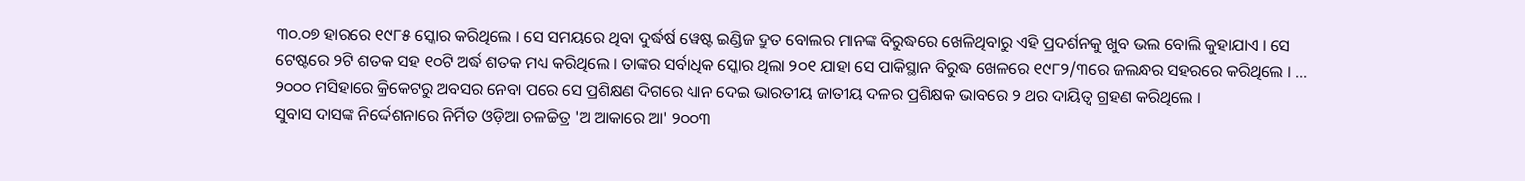୩୦.୦୭ ହାରରେ ୧୯୮୫ ସ୍କୋର କରିଥିଲେ । ସେ ସମୟରେ ଥିବା ଦୁର୍ଦ୍ଧର୍ଷ ୱେଷ୍ଟ ଇଣ୍ଡିଜ ଦ୍ରୁତ ବୋଲର ମାନଙ୍କ ବିରୁଦ୍ଧରେ ଖେଳିଥିବାରୁ ଏହି ପ୍ରଦର୍ଶନକୁ ଖୁବ ଭଲ ବୋଲି କୁହାଯାଏ । ସେ ଟେଷ୍ଟରେ ୨ଟି ଶତକ ସହ ୧୦ଟି ଅର୍ଦ୍ଧ ଶତକ ମଧ୍ୟ କରିଥିଲେ । ତାଙ୍କର ସର୍ବାଧିକ ସ୍କୋର ଥିଲା ୨୦୧ ଯାହା ସେ ପାକିସ୍ଥାନ ବିରୁଦ୍ଧ ଖେଳରେ ୧୯୮୨/୩ରେ ଜଲନ୍ଧର ସହରରେ କରିଥିଲେ । ...
୨୦୦୦ ମସିହାରେ କ୍ରିକେଟରୁ ଅବସର ନେବା ପରେ ସେ ପ୍ରଶିକ୍ଷଣ ଦିଗରେ ଧ୍ୟାନ ଦେଇ ଭାରତୀୟ ଜାତୀୟ ଦଳର ପ୍ରଶିକ୍ଷକ ଭାବରେ ୨ ଥର ଦାୟିତ୍ଵ ଗ୍ରହଣ କରିଥିଲେ ।
ସୁବାସ ଦାସଙ୍କ ନିର୍ଦ୍ଦେଶନାରେ ନିର୍ମିତ ଓଡ଼ିଆ ଚଳଚ୍ଚିତ୍ର 'ଅ ଆକାରେ ଆ' ୨୦୦୩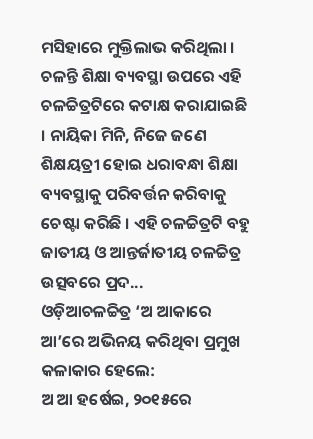ମସିହାରେ ମୁକ୍ତିଲାଭ କରିଥିଲା । ଚଳନ୍ତି ଶିକ୍ଷା ବ୍ୟବସ୍ଥା ଉପରେ ଏହି ଚଳଚ୍ଚିତ୍ରଟିରେ କଟାକ୍ଷ କରାଯାଇଛି । ନାୟିକା ମିନି, ନିଜେ ଜଣେ ଶିକ୍ଷୟତ୍ରୀ ହୋଇ ଧରାବନ୍ଧା ଶିକ୍ଷା ବ୍ୟବସ୍ଥାକୁ ପରିବର୍ତ୍ତନ କରିବାକୁ ଚେଷ୍ଟା କରିଛି । ଏହି ଚଳଚ୍ଚିତ୍ରଟି ବହୁ ଜାତୀୟ ଓ ଆନ୍ତର୍ଜାତୀୟ ଚଳଚ୍ଚିତ୍ର ଉତ୍ସବରେ ପ୍ରଦ...
ଓଡ଼ିଆଚଳଚ୍ଚିତ୍ର ‘ଅ ଆକାରେ ଆ’ରେ ଅଭିନୟ କରିଥିବା ପ୍ରମୁଖ କଳାକାର ହେଲେ:
ଅ ଆ ହର୍ଷେଇ, ୨୦୧୫ରେ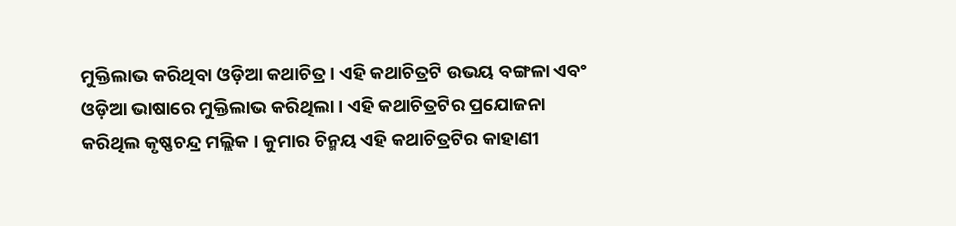ମୁକ୍ତିଲାଭ କରିଥିବା ଓଡ଼ିଆ କଥାଚିତ୍ର । ଏହି କଥାଚିତ୍ରଟି ଉଭୟ ବଙ୍ଗଳା ଏବଂ ଓଡ଼ିଆ ଭାଷାରେ ମୁକ୍ତିଲାଭ କରିଥିଲା । ଏହି କଥାଚିତ୍ରଟିର ପ୍ରଯୋଜନା କରିଥିଲ କୃଷ୍ଣଚନ୍ଦ୍ର ମଲ୍ଲିକ । କୁମାର ଚିନ୍ମୟ ଏହି କଥାଚିତ୍ରଟିର କାହାଣୀ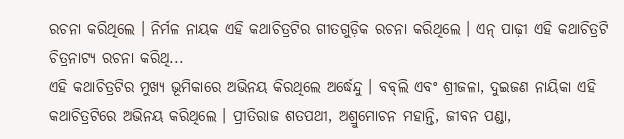ରଚନା କରିଥିଲେ । ନିର୍ମଳ ନାୟକ ଏହି କଥାଚିତ୍ରଟିର ଗୀତଗୁଡ଼ିକ ରଚନା କରିଥିଲେ । ଏନ୍ ପାଢ଼ୀ ଏହି କଥାଚିତ୍ରଟି ଚିତ୍ରନାଟ୍ୟ ରଚନା କରିଥି...
ଏହି କଥାଚିତ୍ରଟିର ମୁଖ୍ୟ ଭୂମିକାରେ ଅଭିନୟ କିରଥିଲେ ଅର୍ଦ୍ଧେନ୍ଦୁ । ବବ୍‌ଲି ଏବଂ ଶ୍ରୀଜଳା, ଦୁଇଜଣ ନାୟିକା ଏହି କଥାଚିତ୍ରଟିରେ ଅଭିନୟ କରିଥିଲେ । ପ୍ରୀତିରାଜ ଶତପଥୀ, ଅଶ୍ରୁମୋଚନ ମହାନ୍ତି, ଜୀବନ ପଣ୍ଡା,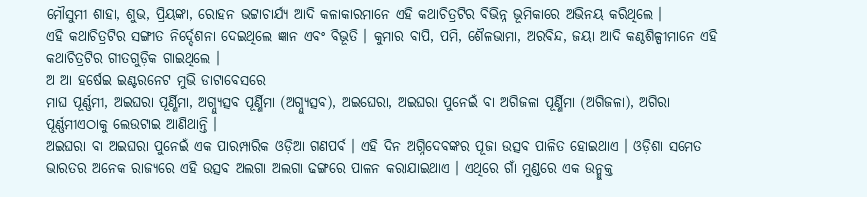ମୌସୁମୀ ଶାହା, ଶୁଭ, ପ୍ରିୟଙ୍କା, ରୋହନ ଭଟ୍ଟାଚାର୍ଯ୍ୟ ଆଦି କଳାକାରମାନେ ଏହି କଥାଚିତ୍ରଟିର ବିଭିନ୍ନ ଭୂମିକାରେ ଅଭିନୟ କରିଥିଲେ ।
ଏହି କଥାଚିତ୍ରଟିର ସଙ୍ଗୀତ ନିର୍ଦ୍ଦେଶନା ଦେଇଥିଲେ ଜ୍ଞାନ ଏବଂ ବିଭୂତି । କୁମାର ବାପି, ପମି, ଶୈଳଭାମା, ଅରବିନ୍ଦ, ଜୟା ଆଦି କଣ୍ଠଶିଳ୍ପୀମାନେ ଏହି କଥାଚିତ୍ରଟିର ଗୀତଗୁଡ଼ିକ ଗାଇଥିଲେ ।
ଅ ଆ ହର୍ଷେଇ ଇଣ୍ଟରନେଟ ମୁଭି ଡାଟାବେସରେ
ମାଘ ପୂର୍ଣ୍ଣମୀ, ଅଇଘରା ପୂର୍ଣ୍ଣିମା, ଅଗ୍ନ୍ୟୁତ୍ସବ ପୂର୍ଣ୍ଣିମା (ଅଗ୍ନ୍ୟୁତ୍ସବ), ଅଇଘେରା, ଅଇଘରା ପୁନେଇଁ ବା ଅଗିଜଳା ପୂର୍ଣ୍ଣିମା (ଅଗିଜଳା), ଅଗିରା ପୂର୍ଣ୍ଣମୀଏଠାକୁ ଲେଉଟାଇ ଆଣିଥାନ୍ତି ।
ଅଇଘରା ବା ଅଇଘରା ପୁନେଇଁ ଏକ ପାରମ୍ପାରିକ ଓଡ଼ିଆ ଗଣପର୍ବ । ଏହି ଦିନ ଅଗ୍ନିଦେବଙ୍କର ପୂଜା ଉତ୍ସବ ପାଳିତ ହୋଇଥାଏ । ଓଡ଼ିଶା ସମେତ ଭାରତର ଅନେକ ରାଜ୍ୟରେ ଏହି ଉତ୍ସବ ଅଲଗା ଅଲଗା ଢଙ୍ଗରେ ପାଳନ କରାଯାଇଥାଏ । ଏଥିରେ ଗାଁ ମୁଣ୍ଡରେ ଏକ ଉନ୍ମୁକ୍ତ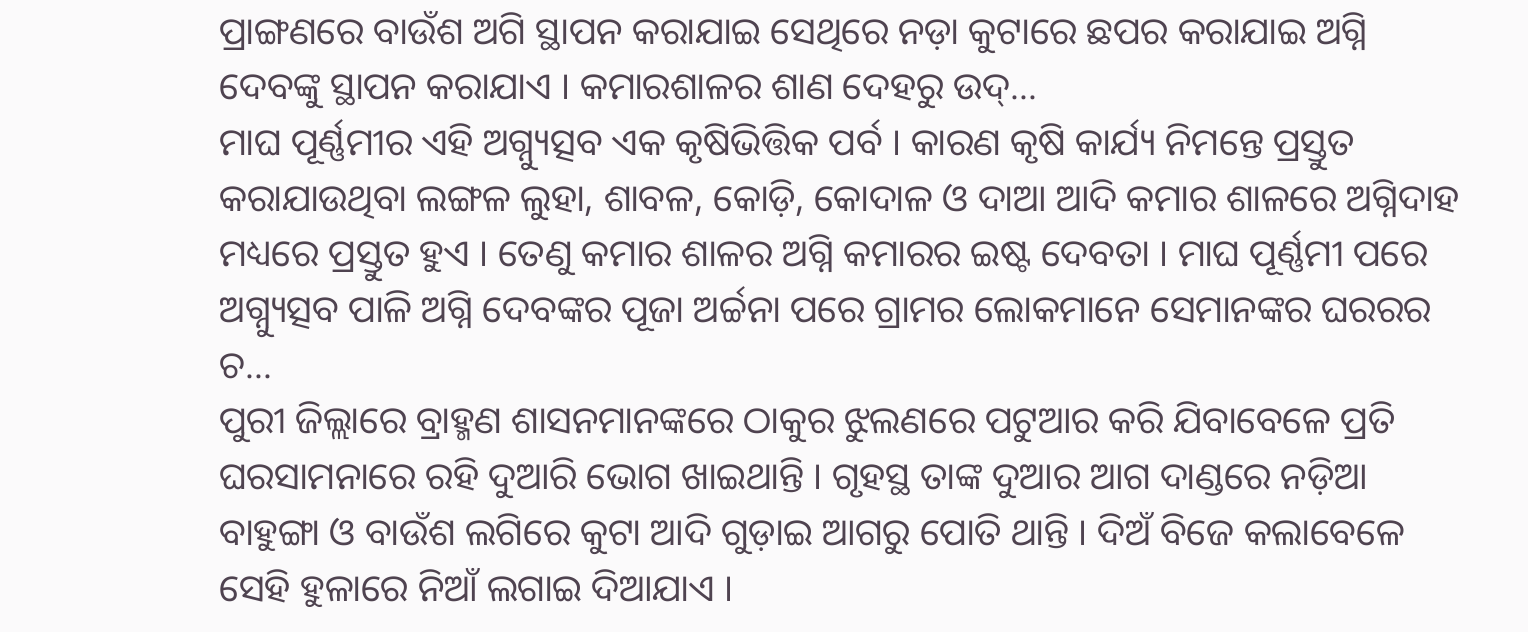ପ୍ରାଙ୍ଗଣରେ ବାଉଁଶ ଅଗି ସ୍ଥାପନ କରାଯାଇ ସେଥିରେ ନଡ଼ା କୁଟାରେ ଛପର କରାଯାଇ ଅଗ୍ନି ଦେବଙ୍କୁ ସ୍ଥାପନ କରାଯାଏ । କମାରଶାଳର ଶାଣ ଦେହରୁ ଉଦ୍...
ମାଘ ପୂର୍ଣ୍ଣମୀର ଏହି ଅଗ୍ନ୍ୟୁତ୍ସବ ଏକ କୃଷିଭିତ୍ତିକ ପର୍ବ । କାରଣ କୃଷି କାର୍ଯ୍ୟ ନିମନ୍ତେ ପ୍ରସ୍ତୁତ କରାଯାଉଥିବା ଲଙ୍ଗଳ ଲୁହା, ଶାବଳ, କୋଡ଼ି, କୋଦାଳ ଓ ଦାଆ ଆଦି କମାର ଶାଳରେ ଅଗ୍ନିଦାହ ମଧ୍ୟରେ ପ୍ରସ୍ତୁତ ହୁଏ । ତେଣୁ କମାର ଶାଳର ଅଗ୍ନି କମାରର ଇଷ୍ଟ ଦେବତା । ମାଘ ପୂର୍ଣ୍ଣମୀ ପରେ ଅଗ୍ନ୍ୟୁତ୍ସବ ପାଳି ଅଗ୍ନି ଦେବଙ୍କର ପୂଜା ଅର୍ଚ୍ଚନା ପରେ ଗ୍ରାମର ଲୋକମାନେ ସେମାନଙ୍କର ଘରରର ଚ...
ପୁରୀ ଜିଲ୍ଲାରେ ବ୍ରାହ୍ମଣ ଶାସନମାନଙ୍କରେ ଠାକୁର ଝୁଲଣରେ ପଟୁଆର କରି ଯିବାବେଳେ ପ୍ରତି ଘରସାମନାରେ ରହି ଦୁଆରି ଭୋଗ ଖାଇଥାନ୍ତି । ଗୃହସ୍ଥ ତାଙ୍କ ଦୁଆର ଆଗ ଦାଣ୍ଡରେ ନଡ଼ିଆ ବାହୁଙ୍ଗା ଓ ବାଉଁଶ ଲଗିରେ କୁଟା ଆଦି ଗୁଡ଼ାଇ ଆଗରୁ ପୋତି ଥାନ୍ତି । ଦିଅଁ ବିଜେ କଲାବେଳେ ସେହି ହୁଳାରେ ନିଆଁ ଲଗାଇ ଦିଆଯାଏ ।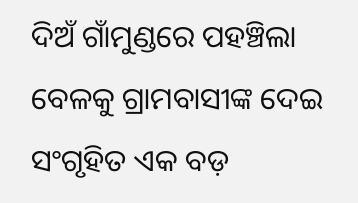ଦିଅଁ ଗାଁମୁଣ୍ଡରେ ପହଞ୍ଚିଲା ବେଳକୁ ଗ୍ରାମବାସୀଙ୍କ ଦେଇ ସଂଗୃହିତ ଏକ ବଡ଼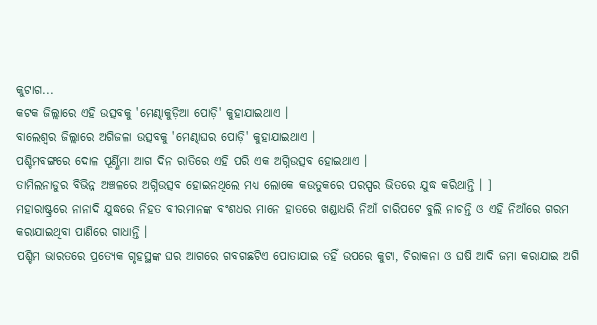କୁଟାଗ...
କଟକ ଜିଲ୍ଲାରେ ଏହି ଉତ୍ସବକୁ 'ମେଣ୍ଢାକୁଡ଼ିଆ ପୋଡ଼ି' କୁହାଯାଇଥାଏ ।
ବାଲେଶ୍ଵର ଜିଲ୍ଲାରେ ଅଗିଜଳା ଉତ୍ସବକୁ 'ମେଣ୍ଢାଘର ପୋଡ଼ି' କୁହାଯାଇଥାଏ ।
ପଶ୍ଚିମବଙ୍ଗରେ ଦୋଳ ପୂର୍ଣ୍ଣିମା ଆଗ ଦିନ ରାତିରେ ଏହି ପରି ଏକ ଅଗ୍ନିଉତ୍ସବ ହୋଇଥାଏ ।
ତାମିଲନାଡୁର ବିଭିନ୍ନ ଅଞ୍ଚଳରେ ଅଗ୍ନିଉତ୍ସବ ହୋଇନଥିଲେ ମଧ୍ୟ ଲୋକେ କଉତୁକରେ ପରସ୍ପର ଭିତରେ ଯୁଦ୍ଧ କରିଥାନ୍ତି । ]
ମହାରାଷ୍ଟ୍ରରେ ନାନାଦି ଯୁଦ୍ଧରେ ନିହତ ବୀରମାନଙ୍କ ବଂଶଧର ମାନେ ହାତରେ ଖଣ୍ଡାଧରି ନିଆଁ ଚାରିପଟେ ବୁଲି ନାଚନ୍ତି ଓ ଏହି ନିଆଁରେ ଗରମ କରାଯାଇଥିବା ପାଣିରେ ଗାଧାନ୍ତି ।
ପଶ୍ଚିମ ଭାରତରେ ପ୍ରତ୍ୟେକ ଗୃହସ୍ଥଙ୍କ ଘର ଆଗରେ ଗବଗଛଟିଏ ପୋତାଯାଇ ତହିଁ ଉପରେ କୁଟା, ଚିରାକନା ଓ ଘଷି ଆଦି ଜମା କରାଯାଇ ଅଗି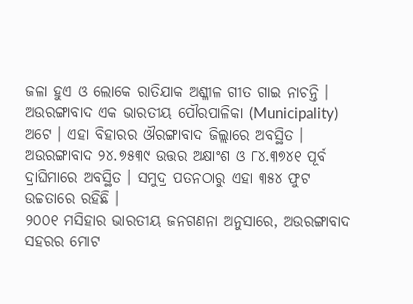ଜଳା ହୁଏ ଓ ଲୋକେ ରାତିଯାକ ଅଶ୍ଳୀଳ ଗୀତ ଗାଇ ନାଚନ୍ତି ।
ଅଉରଙ୍ଗାବାଦ ଏକ ଭାରତୀୟ ପୌରପାଳିକା (Municipality) ଅଟେ । ଏହା ବିହାରର ଔରଙ୍ଗାବାଦ ଜିଲ୍ଲାରେ ଅବସ୍ଥିତ ।
ଅଉରଙ୍ଗାବାଦ ୨୪.୭୫୩୯ ଉତ୍ତର ଅକ୍ଷାଂଶ ଓ ୮୪.୩୭୪୧ ପୂର୍ବ ଦ୍ରାଘିମାରେ ଅବସ୍ଥିତ । ସମୁଦ୍ର ପତନଠାରୁ ଏହା ୩୫୪ ଫୁଟ ଉଚ୍ଚତାରେ ରହିଛି ।
୨୦୦୧ ମସିହାର ଭାରତୀୟ ଜନଗଣନା ଅନୁସାରେ, ଅଉରଙ୍ଗାବାଦ ସହରର ମୋଟ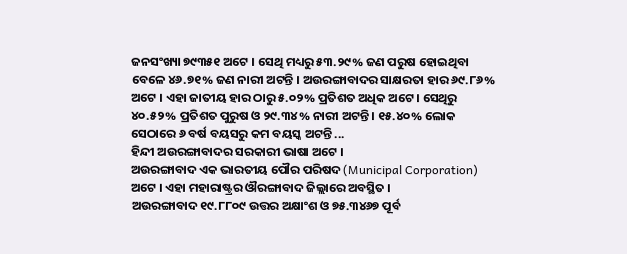ଜନସଂଖ୍ୟା ୭୯୩୫୧ ଅଟେ । ସେଥି ମଧ୍ୟରୁ ୫୩.୨୯% ଜଣ ପରୁଷ ହୋଇଥିବା ବେଳେ ୪୬.୭୧% ଜଣ ନାରୀ ଅଟନ୍ତି । ଅଉରଙ୍ଗାବାଦର ସାକ୍ଷରତା ହାର ୬୯.୮୬% ଅଟେ । ଏହା ଜାତୀୟ ହାର ଠାରୁ ୫.୦୨% ପ୍ରତିଶତ ଅଧିକ ଅଟେ । ସେଥିରୁ ୪୦.୫୨% ପ୍ରତିଶତ ପୁରୁଷ ଓ ୨୯.୩୪% ନାରୀ ଅଟନ୍ତି । ୧୫.୪୦% ଲୋକ ସେଠାରେ ୬ ବର୍ଷ ବୟସରୁ କମ ବୟସ୍କ ଅଟନ୍ତି ...
ହିନ୍ଦୀ ଅଉରଙ୍ଗାବାଦର ସରକାରୀ ଭାଷା ଅଟେ ।
ଅଉରଙ୍ଗାବାଦ ଏକ ଭାରତୀୟ ପୌର ପରିଷଦ (Municipal Corporation) ଅଟେ । ଏହା ମହାରାଷ୍ଟ୍ରର ଔରଙ୍ଗାବାଦ ଜିଲ୍ଲାରେ ଅବସ୍ଥିତ ।
ଅଉରଙ୍ଗାବାଦ ୧୯.୮୮୦୯ ଉତ୍ତର ଅକ୍ଷାଂଶ ଓ ୭୫.୩୪୬୭ ପୂର୍ବ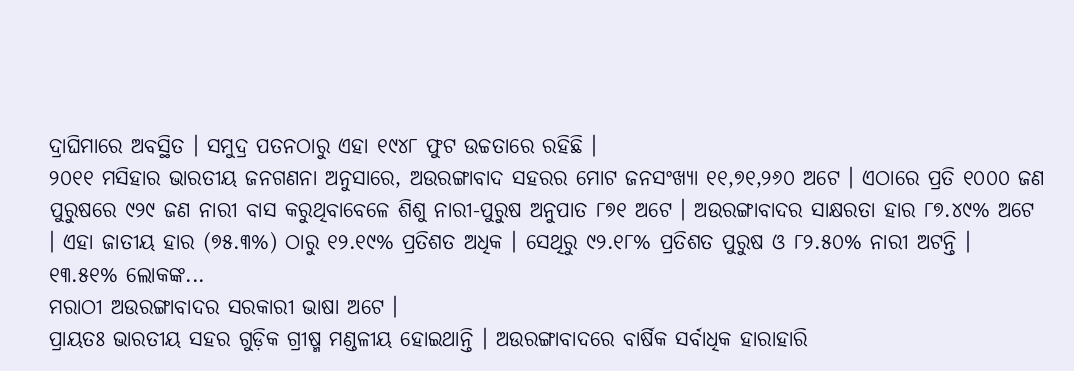ଦ୍ରାଘିମାରେ ଅବସ୍ଥିତ । ସମୁଦ୍ର ପତନଠାରୁ ଏହା ୧୯୪୮ ଫୁଟ ଉଚ୍ଚତାରେ ରହିଛି ।
୨୦୧୧ ମସିହାର ଭାରତୀୟ ଜନଗଣନା ଅନୁସାରେ, ଅଉରଙ୍ଗାବାଦ ସହରର ମୋଟ ଜନସଂଖ୍ୟା ୧୧,୭୧,୨୬୦ ଅଟେ । ଏଠାରେ ପ୍ରତି ୧୦୦୦ ଜଣ ପୁରୁଷରେ ୯୨୯ ଜଣ ନାରୀ ବାସ କରୁଥିବାବେଳେ ଶିଶୁ ନାରୀ-ପୁରୁଷ ଅନୁପାତ ୮୭୧ ଅଟେ । ଅଉରଙ୍ଗାବାଦର ସାକ୍ଷରତା ହାର ୮୭.୪୯% ଅଟେ । ଏହା ଜାତୀୟ ହାର (୭୫.୩%) ଠାରୁ ୧୨.୧୯% ପ୍ରତିଶତ ଅଧିକ । ସେଥିରୁ ୯୨.୧୮% ପ୍ରତିଶତ ପୁରୁଷ ଓ ୮୨.୫୦% ନାରୀ ଅଟନ୍ତି । ୧୩.୫୧% ଲୋକଙ୍କ...
ମରାଠୀ ଅଉରଙ୍ଗାବାଦର ସରକାରୀ ଭାଷା ଅଟେ ।
ପ୍ରାୟତଃ ଭାରତୀୟ ସହର ଗୁଡ଼ିକ ଗ୍ରୀଷ୍ମ ମଣ୍ଡଳୀୟ ହୋଇଥାନ୍ତି । ଅଉରଙ୍ଗାବାଦରେ ବାର୍ଷିକ ସର୍ବାଧିକ ହାରାହାରି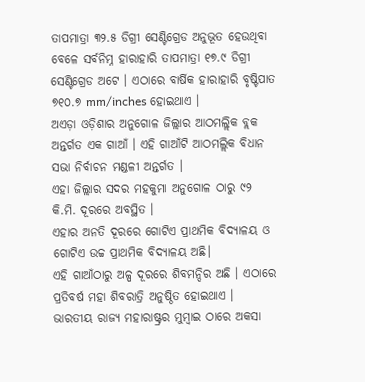ତାପମାତ୍ରା ୩୨.୫ ଡିଗ୍ରୀ ସେଣ୍ଟିଗ୍ରେଡ ଅନୁଭୂତ ହେଉଥିବା ବେଳେ ସର୍ବନିମ୍ନ ହାରାହାରି ତାପମାତ୍ରା ୧୭.୯ ଡିଗ୍ରୀ ସେଣ୍ଟିଗ୍ରେଡ ଅଟେ । ଏଠାରେ ବାର୍ଷିକ ହାରାହାରି ବୃଷ୍ଟିପାତ ୭୧୦.୭ mm/inches ହୋଇଥାଏ ।
ଅଏଡ଼ା ଓଡ଼ିଶାର ଅନୁଗୋଳ ଜିଲ୍ଲାର ଆଠମଲ୍ଲିକ ବ୍ଲକ ଅନ୍ତର୍ଗତ ଏକ ଗାଆଁ । ଏହି ଗାଆଁଟି ଆଠମଲ୍ଲିକ ବିଧାନ ସଭା ନିର୍ବାଚନ ମଣ୍ଡଳୀ ଅନ୍ତର୍ଗତ ।
ଏହା ଜିଲ୍ଲାର ସଦର ମହକୁମା ଅନୁଗୋଳ ଠାରୁ ୯୨ କି.ମି. ଦୂରରେ ଅବସ୍ଥିତ ।
ଏହାର ଅନତି ଦୂରରେ ଗୋଟିଏ ପ୍ରାଥମିକ ବିଦ୍ୟାଳୟ ଓ ଗୋଟିଏ ଉଚ୍ଚ ପ୍ରାଥମିକ ବିଦ୍ୟାଳୟ ଅଛି।
ଏହି ଗାଆଁଠାରୁ ଅଳ୍ପ ଦୂରରେ ଶିବମନ୍ଦିର ଅଛି । ଏଠାରେ ପ୍ରତିବର୍ଷ ମହା ଶିବରାତ୍ରି ଅନୁଷ୍ଠିତ ହୋଇଥାଏ ।
ଭାରତୀୟ ରାଜ୍ୟ ମହାରାଷ୍ଟ୍ରର ମୁମ୍ବାଇ ଠାରେ ଅକସା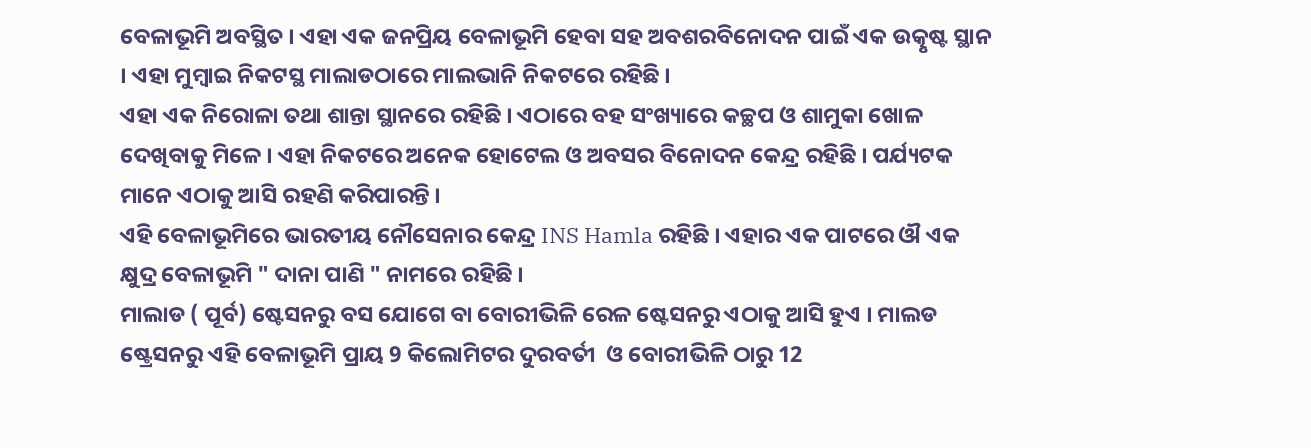ବେଳାଭୂମି ଅବସ୍ଥିତ । ଏହା ଏକ ଜନପ୍ରିୟ ବେଳାଭୂମି ହେବା ସହ ଅବଶରବିନୋଦନ ପାଇଁ ଏକ ଉତ୍କୃଷ୍ଟ ସ୍ଥାନ । ଏହା ମୁମ୍ବାଇ ନିକଟସ୍ଥ ମାଲାଡଠାରେ ମାଲଭାନି ନିକଟରେ ରହିଛି ।
ଏହା ଏକ ନିରୋଳା ତଥା ଶାନ୍ତା ସ୍ଥାନରେ ରହିଛି । ଏଠାରେ ବହ ସଂଖ୍ୟାରେ କଚ୍ଛପ ଓ ଶାମୁକା ଖୋଳ ଦେଖିବାକୁ ମିଳେ । ଏହା ନିକଟରେ ଅନେକ ହୋଟେଲ ଓ ଅବସର ବିନୋଦନ କେନ୍ଦ୍ର ରହିଛି । ପର୍ଯ୍ୟଟକ ମାନେ ଏଠାକୁ ଆସି ରହଣି କରିପାରନ୍ତି ।
ଏହି ବେଳାଭୂମିରେ ଭାରତୀୟ ନୌସେନାର କେନ୍ଦ୍ର INS Hamla ରହିଛି । ଏହାର ଏକ ପାଟରେ ଔ ଏକ କ୍ଷୁଦ୍ର ବେଳାଭୂମି " ଦାନା ପାଣି " ନାମରେ ରହିଛି ।
ମାଲାଡ ( ପୂର୍ବ) ଷ୍ଟେସନରୁ ବସ ଯୋଗେ ବା ବୋରୀଭିଳି ରେଳ ଷ୍ଟେସନରୁ ଏଠାକୁ ଆସି ହୁଏ । ମାଲଡ ଷ୍ଟ୍ରେସନରୁ ଏହି ବେଳାଭୂମି ପ୍ରାୟ 9 କିଲୋମିଟର ଦୁରବର୍ତୀ  ଓ ବୋରୀଭିଳି ଠାରୁ 12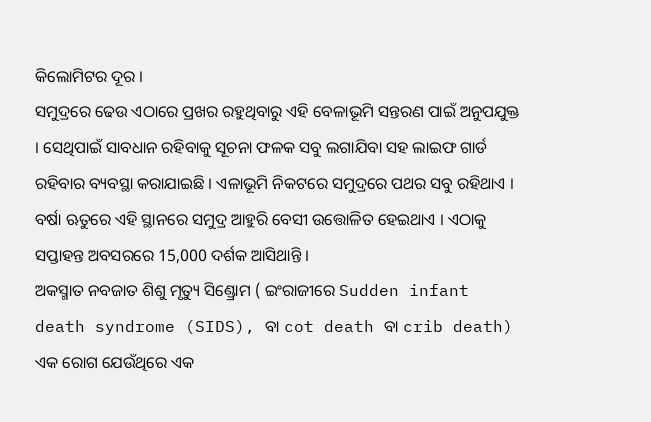କିଲୋମିଟର ଦୂର ।
ସମୁଦ୍ରରେ ଢେଉ ଏଠାରେ ପ୍ରଖର ରହୁଥିବାରୁ ଏହି ବେଳାଭୂମି ସନ୍ତରଣ ପାଇଁ ଅନୁପଯୁକ୍ତ । ସେଥିପାଇଁ ସାବଧାନ ରହିବାକୁ ସୂଚନା ଫଳକ ସବୁ ଲଗାଯିବା ସହ ଲାଇଫ ଗାର୍ଡ ରହିବାର ବ୍ୟବସ୍ଥା କରାଯାଇଛି । ଏଳାଭୂମି ନିକଟରେ ସମୁଦ୍ରରେ ପଥର ସବୁ ରହିଥାଏ । ବର୍ଷା ଋତୁରେ ଏହି ସ୍ଥାନରେ ସମୁଦ୍ର ଆହୁରି ବେସୀ ଉତ୍ତୋଳିତ ହେଇଥାଏ । ଏଠାକୁ ସପ୍ତାହନ୍ତ ଅବସରରେ 15,000 ଦର୍ଶକ ଆସିଥାନ୍ତି ।
ଅକସ୍ମାତ ନବଜାତ ଶିଶୁ ମୃତ୍ୟୁ ସିଣ୍ଡ୍ରୋମ ( ଇଂରାଜୀରେ Sudden infant death syndrome (SIDS), ବା cot death ବା crib death) ଏକ ରୋଗ ଯେଉଁଥିରେ ଏକ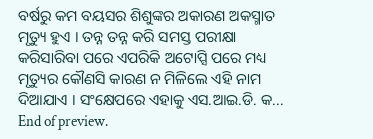ବର୍ଷରୁ କମ ବୟସର ଶିଶୁଙ୍କର ଅକାରଣ ଅକସ୍ମାତ ମୃତ୍ୟୁ ହୁଏ । ତନ୍ନ ତନ୍ନ କରି ସମସ୍ତ ପରୀକ୍ଷା କରିସାରିବା ପରେ ଏପରିକି ଅଟୋପ୍ସି ପରେ ମଧ୍ୟ ମୃତ୍ୟୁର କୌଣସି କାରଣ ନ ମିଳିଲେ ଏହି ନାମ ଦିଆଯାଏ । ସଂକ୍ଷେପରେ ଏହାକୁ ଏସ.ଆଇ.ଡି. କ...
End of preview.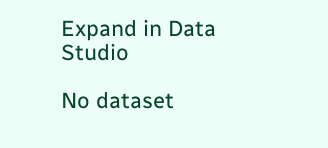Expand in Data Studio

No dataset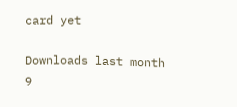card yet

Downloads last month
9